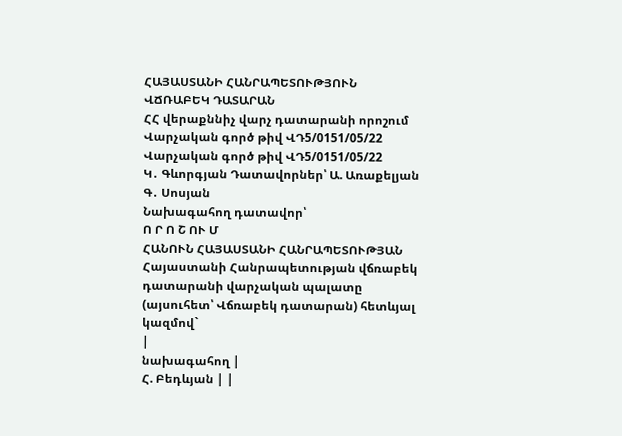ՀԱՅԱՍՏԱՆԻ ՀԱՆՐԱՊԵՏՈՒԹՅՈՒՆ
ՎՃՌԱԲԵԿ ԴԱՏԱՐԱՆ
ՀՀ վերաքննիչ վարչ դատարանի որոշում Վարչական գործ թիվ ՎԴ5/0151/05/22 Վարչական գործ թիվ ՎԴ5/0151/05/22
Կ․ Գևորգյան Դատավորներ՝ Ա. Առաքելյան Գ․ Սոսյան
Նախագահող դատավոր՝
Ո Ր Ո Շ ՈՒ Մ
ՀԱՆՈՒՆ ՀԱՅԱՍՏԱՆԻ ՀԱՆՐԱՊԵՏՈՒԹՅԱՆ
Հայաստանի Հանրապետության վճռաբեկ դատարանի վարչական պալատը (այսուհետ՝ Վճռաբեկ դատարան) հետևյալ կազմով`
|
նախագահող |
Հ. Բեդևյան | |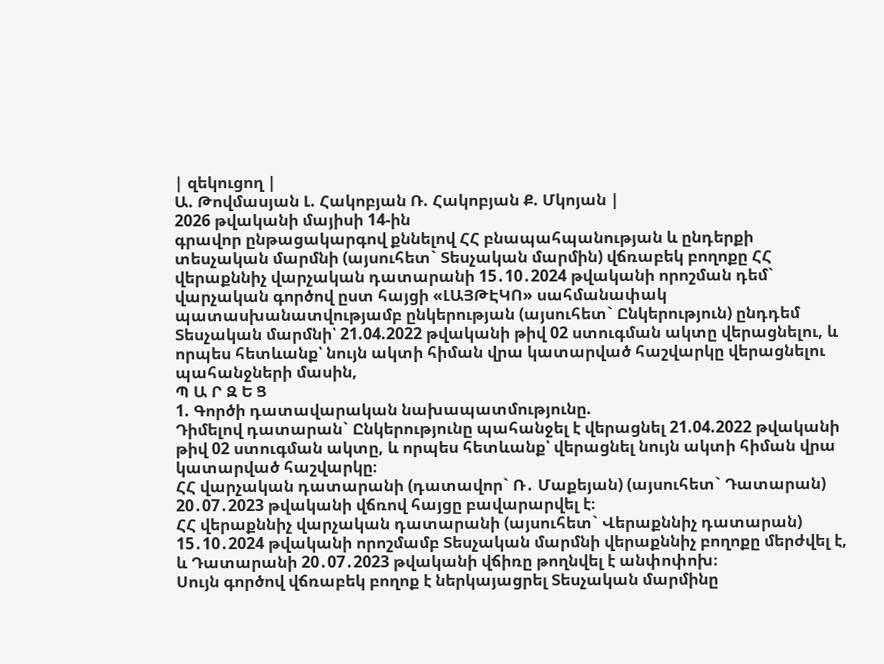| զեկուցող |
Ա. Թովմասյան Լ. Հակոբյան Ռ. Հակոբյան Ք. Մկոյան |
2026 թվականի մայիսի 14-ին
գրավոր ընթացակարգով քննելով ՀՀ բնապահպանության և ընդերքի տեսչական մարմնի (այսուհետ` Տեսչական մարմին) վճռաբեկ բողոքը ՀՀ վերաքննիչ վարչական դատարանի 15․10․2024 թվականի որոշման դեմ` վարչական գործով ըստ հայցի «ԼԱՅԹԷԿՈ» սահմանափակ պատասխանատվությամբ ընկերության (այսուհետ` Ընկերություն) ընդդեմ Տեսչական մարմնի՝ 21.04.2022 թվականի թիվ 02 ստուգման ակտը վերացնելու, և որպես հետևանք՝ նույն ակտի հիման վրա կատարված հաշվարկը վերացնելու պահանջների մասին,
Պ Ա Ր Զ Ե Ց
1. Գործի դատավարական նախապատմությունը.
Դիմելով դատարան` Ընկերությունը պահանջել է վերացնել 21.04.2022 թվականի թիվ 02 ստուգման ակտը, և որպես հետևանք՝ վերացնել նույն ակտի հիման վրա կատարված հաշվարկը։
ՀՀ վարչական դատարանի (դատավոր` Ռ․ Մաքեյան) (այսուհետ` Դատարան) 20․07․2023 թվականի վճռով հայցը բավարարվել է։
ՀՀ վերաքննիչ վարչական դատարանի (այսուհետ` Վերաքննիչ դատարան) 15․10․2024 թվականի որոշմամբ Տեսչական մարմնի վերաքննիչ բողոքը մերժվել է, և Դատարանի 20․07․2023 թվականի վճիռը թողնվել է անփոփոխ։
Սույն գործով վճռաբեկ բողոք է ներկայացրել Տեսչական մարմինը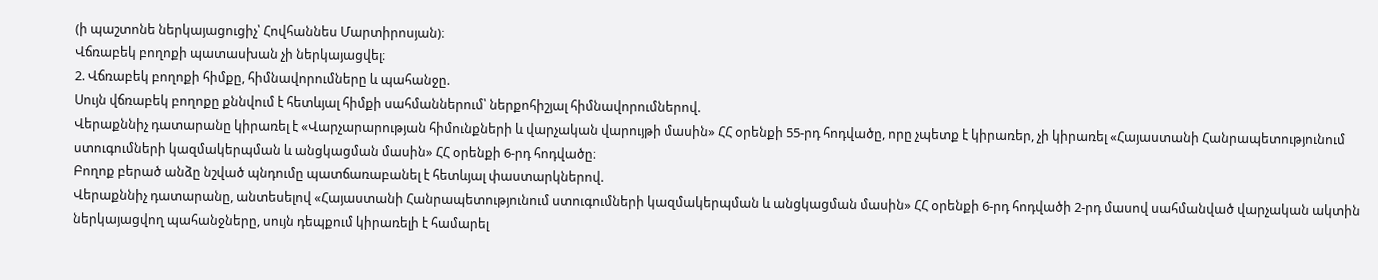(ի պաշտոնե ներկայացուցիչ՝ Հովհաննես Մարտիրոսյան)։
Վճռաբեկ բողոքի պատասխան չի ներկայացվել։
2. Վճռաբեկ բողոքի հիմքը, հիմնավորումները և պահանջը.
Սույն վճռաբեկ բողոքը քննվում է հետևյալ հիմքի սահմաններում՝ ներքոհիշյալ հիմնավորումներով.
Վերաքննիչ դատարանը կիրառել է «Վարչարարության հիմունքների և վարչական վարույթի մասին» ՀՀ օրենքի 55-րդ հոդվածը, որը չպետք է կիրառեր, չի կիրառել «Հայաստանի Հանրապետությունում ստուգումների կազմակերպման և անցկացման մասին» ՀՀ օրենքի 6-րդ հոդվածը։
Բողոք բերած անձը նշված պնդումը պատճառաբանել է հետևյալ փաստարկներով.
Վերաքննիչ դատարանը, անտեսելով «Հայաստանի Հանրապետությունում ստուգումների կազմակերպման և անցկացման մասին» ՀՀ օրենքի 6-րդ հոդվածի 2-րդ մասով սահմանված վարչական ակտին ներկայացվող պահանջները, սույն դեպքում կիրառելի է համարել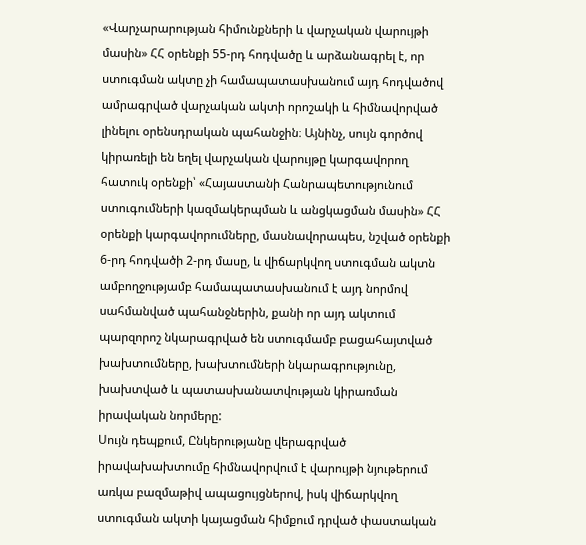«Վարչարարության հիմունքների և վարչական վարույթի մասին» ՀՀ օրենքի 55-րդ հոդվածը և արձանագրել է, որ ստուգման ակտը չի համապատասխանում այդ հոդվածով ամրագրված վարչական ակտի որոշակի և հիմնավորված լինելու օրենսդրական պահանջին։ Այնինչ, սույն գործով կիրառելի են եղել վարչական վարույթը կարգավորող հատուկ օրենքի՝ «Հայաստանի Հանրապետությունում ստուգումների կազմակերպման և անցկացման մասին» ՀՀ օրենքի կարգավորումները, մասնավորապես, նշված օրենքի 6-րդ հոդվածի 2-րդ մասը, և վիճարկվող ստուգման ակտն ամբողջությամբ համապատասխանում է այդ նորմով սահմանված պահանջներին, քանի որ այդ ակտում պարզորոշ նկարագրված են ստուգմամբ բացահայտված խախտումները, խախտումների նկարագրությունը, խախտված և պատասխանատվության կիրառման իրավական նորմերը:
Սույն դեպքում, Ընկերությանը վերագրված իրավախախտումը հիմնավորվում է վարույթի նյութերում առկա բազմաթիվ ապացույցներով, իսկ վիճարկվող ստուգման ակտի կայացման հիմքում դրված փաստական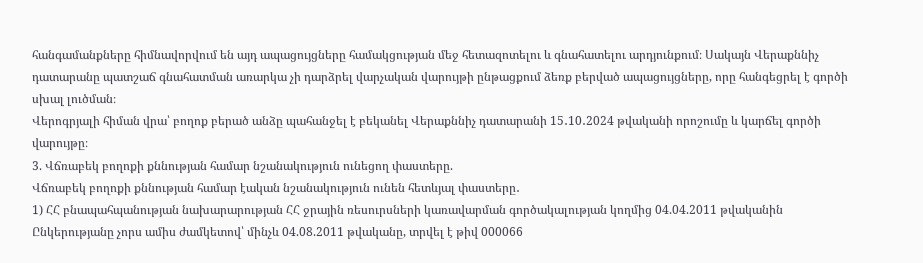հանգամանքները հիմնավորվում են այդ ապացույցները համակցության մեջ հետազոտելու և գնահատելու արդյունքում։ Սակայն Վերաքննիչ դատարանը պատշաճ գնահատման առարկա չի դարձրել վարչական վարույթի ընթացքում ձեռք բերված ապացույցները, որը հանգեցրել է գործի սխալ լուծման։
Վերոգրյալի հիման վրա՝ բողոք բերած անձը պահանջել է բեկանել Վերաքննիչ դատարանի 15․10․2024 թվականի որոշումը և կարճել գործի վարույթը։
3. Վճռաբեկ բողոքի քննության համար նշանակություն ունեցող փաստերը.
Վճռաբեկ բողոքի քննության համար էական նշանակություն ունեն հետևյալ փաստերը․
1) ՀՀ բնապահպանության նախարարության ՀՀ ջրային ռեսուրսների կառավարման գործակալության կողմից 04.04.2011 թվականին Ընկերությանը չորս ամիս ժամկետով՝ մինչև 04.08.2011 թվականը, տրվել է թիվ 000066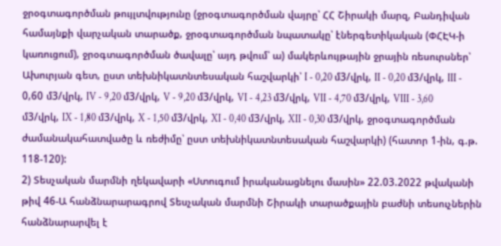ջրօգտագործման թույլտվությունը (ջրօգտագործման վայրը՝ ՀՀ Շիրակի մարզ, Բանդիվան համայնքի վարչական տարածք, ջրօգտագործման նպատակը՝ էներգետիկական (ՓՀԷԿ-ի կառուցում), ջրօգտագործման ծավալը՝ այդ թվում՝ ա) մակերևույթային ջրային ռեսուրսներ՝ Ախուրյան գետ, ըստ տեխնիկատնտեսական հաշվարկի՝ I - 0,20 մ3/վրկ, II - 0,20 մ3/վրկ, III - 0,60 մ3/վրկ, IV - 9,20 մ3/վրկ, V - 9,20 մ3/վրկ, VI - 4,23 մ3/վրկ, VII - 4,70 մ3/վրկ, VIII - 3,60 մ3/վրկ, IX - 1,80 մ3/վրկ, X - 1,50 մ3/վրկ, XI - 0,40 մ3/վրկ, XII - 0,30 մ3/վրկ, ջրօգտագործման ժամանակահատվածը և ռեժիմը՝ ըստ տեխնիկատնտեսական հաշվարկի) (հատոր 1-ին, գ.թ. 118-120):
2) Տեսչական մարմնի ղեկավարի «Ստուգում իրականացնելու մասին» 22.03.2022 թվականի թիվ 46-Ա հանձնարարագրով Տեսչական մարմնի Շիրակի տարածքային բաժնի տեսուչներին հանձնարարվել է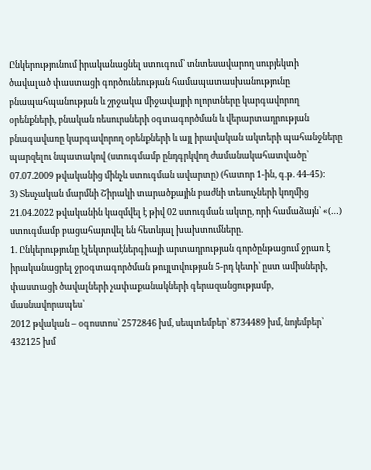Ընկերությունում իրականացնել ստուգում՝ տնտեսավարող սուբյեկտի ծավալած փաստացի գործունեության համապատասխանությունը բնապահպանության և շրջակա միջավայրի ոլորտները կարգավորող օրենքների, բնական ռեսուրսների օգտագործման և վերարտադրության բնագավառը կարգավորող օրենքների և այլ իրավական ակտերի պահանջները պարզելու նպատակով (ստուգմամբ ընդգրկվող ժամանակահատվածը՝ 07.07.2009 թվականից մինչև ստուգման ավարտը) (հատոր 1-ին, գ.թ. 44-45):
3) Տեսչական մարմնի Շիրակի տարածքային բաժնի տեսուչների կողմից 21.04.2022 թվականին կազմվել է թիվ 02 ստուգման ակտը, որի համաձայն՝ «(…) ստուգմամբ բացահայտվել են հետևյալ խախտումները.
1. Ընկերությունը էլեկտրաէներգիայի արտադրության գործընթացում ջրառ է իրականացրել ջրօգտագործման թույլտվության 5-րդ կետի՝ ըստ ամիսների, փաստացի ծավալների չափաքանակների գերազանցությամբ, մասնավորապես՝
2012 թվական – օգոստոս՝ 2572846 խմ, սեպտեմբեր՝ 8734489 խմ, նոյեմբեր՝ 432125 խմ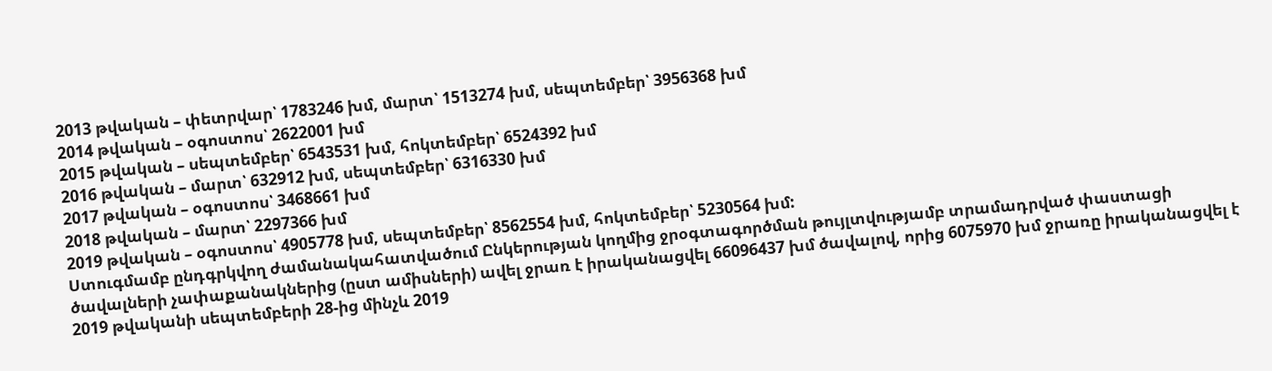2013 թվական – փետրվար՝ 1783246 խմ, մարտ՝ 1513274 խմ, սեպտեմբեր՝ 3956368 խմ
2014 թվական – օգոստոս՝ 2622001 խմ
2015 թվական – սեպտեմբեր՝ 6543531 խմ, հոկտեմբեր՝ 6524392 խմ
2016 թվական – մարտ՝ 632912 խմ, սեպտեմբեր՝ 6316330 խմ
2017 թվական – օգոստոս՝ 3468661 խմ
2018 թվական – մարտ՝ 2297366 խմ
2019 թվական – օգոստոս՝ 4905778 խմ, սեպտեմբեր՝ 8562554 խմ, հոկտեմբեր՝ 5230564 խմ:
Ստուգմամբ ընդգրկվող ժամանակահատվածում Ընկերության կողմից ջրօգտագործման թույլտվությամբ տրամադրված փաստացի ծավալների չափաքանակներից (ըստ ամիսների) ավել ջրառ է իրականացվել 66096437 խմ ծավալով, որից 6075970 խմ ջրառը իրականացվել է 2019 թվականի սեպտեմբերի 28-ից մինչև 2019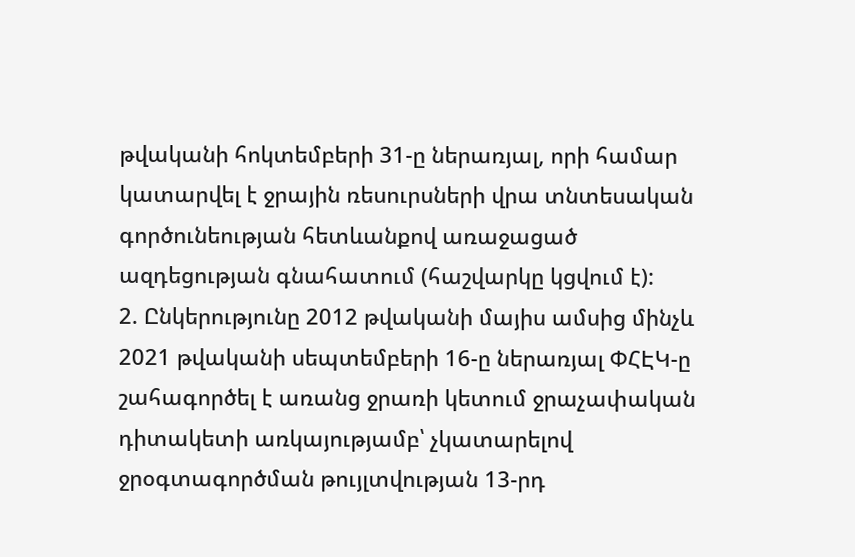թվականի հոկտեմբերի 31-ը ներառյալ, որի համար կատարվել է ջրային ռեսուրսների վրա տնտեսական գործունեության հետևանքով առաջացած ազդեցության գնահատում (հաշվարկը կցվում է):
2. Ընկերությունը 2012 թվականի մայիս ամսից մինչև 2021 թվականի սեպտեմբերի 16-ը ներառյալ ՓՀԷԿ-ը շահագործել է առանց ջրառի կետում ջրաչափական դիտակետի առկայությամբ՝ չկատարելով ջրօգտագործման թույլտվության 13-րդ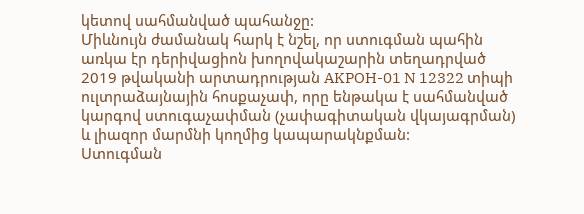կետով սահմանված պահանջը:
Միևնույն ժամանակ հարկ է նշել, որ ստուգման պահին առկա էր դերիվացիոն խողովակաշարին տեղադրված 2019 թվականի արտադրության AKPOH-01 N 12322 տիպի ուլտրաձայնային հոսքաչափ, որը ենթակա է սահմանված կարգով ստուգաչափման (չափագիտական վկայագրման) և լիազոր մարմնի կողմից կապարակնքման:
Ստուգման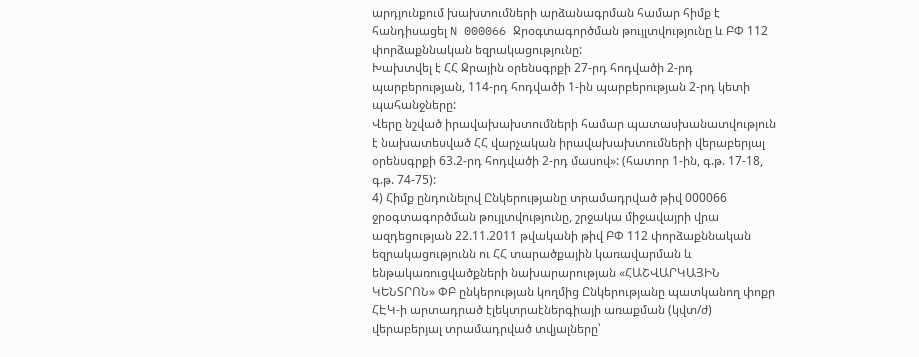արդյունքում խախտումների արձանագրման համար հիմք է հանդիսացել N 000066 Ջրօգտագործման թույլտվությունը և ԲՓ 112 փորձաքննական եզրակացությունը:
Խախտվել է ՀՀ Ջրային օրենսգրքի 27-րդ հոդվածի 2-րդ պարբերության, 114-րդ հոդվածի 1-ին պարբերության 2-րդ կետի պահանջները:
Վերը նշված իրավախախտումների համար պատասխանատվություն է նախատեսված ՀՀ վարչական իրավախախտումների վերաբերյալ օրենսգրքի 63.2-րդ հոդվածի 2-րդ մասով»: (հատոր 1-ին, գ.թ. 17-18, գ.թ. 74-75):
4) Հիմք ընդունելով Ընկերությանը տրամադրված թիվ 000066 ջրօգտագործման թույլտվությունը, շրջակա միջավայրի վրա ազդեցության 22.11.2011 թվականի թիվ ԲՓ 112 փորձաքննական եզրակացությունն ու ՀՀ տարածքային կառավարման և ենթակառուցվածքների նախարարության «ՀԱՇՎԱՐԿԱՅԻՆ ԿԵՆՏՐՈՆ» ՓԲ ընկերության կողմից Ընկերությանը պատկանող փոքր ՀԷԿ-ի արտադրած էլեկտրաէներգիայի առաքման (կվտ/ժ) վերաբերյալ տրամադրված տվյալները՝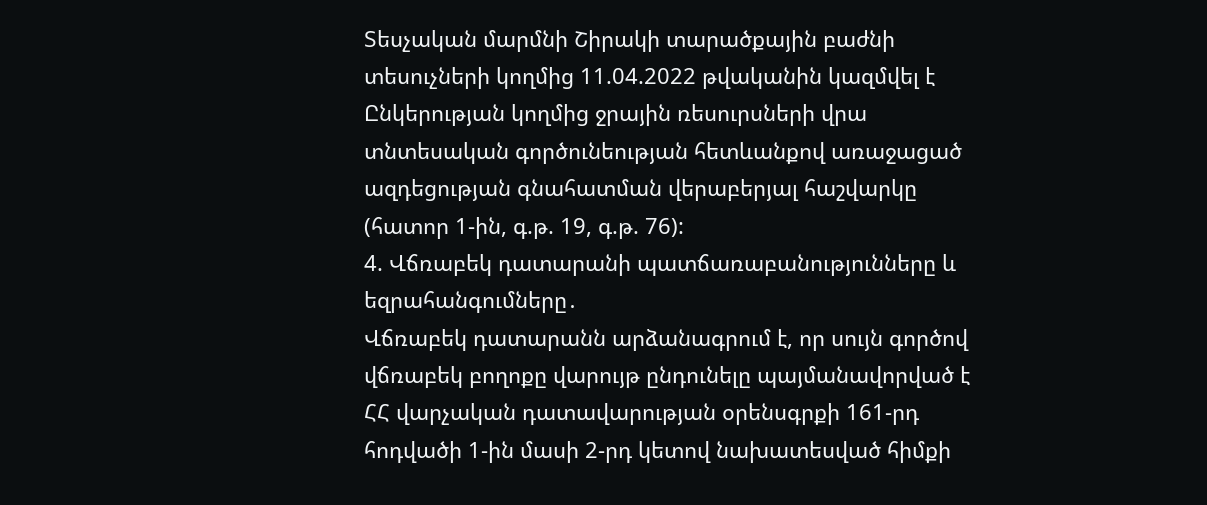Տեսչական մարմնի Շիրակի տարածքային բաժնի տեսուչների կողմից 11.04.2022 թվականին կազմվել է Ընկերության կողմից ջրային ռեսուրսների վրա տնտեսական գործունեության հետևանքով առաջացած ազդեցության գնահատման վերաբերյալ հաշվարկը (հատոր 1-ին, գ.թ. 19, գ.թ. 76):
4. Վճռաբեկ դատարանի պատճառաբանությունները և եզրահանգումները․
Վճռաբեկ դատարանն արձանագրում է, որ սույն գործով վճռաբեկ բողոքը վարույթ ընդունելը պայմանավորված է ՀՀ վարչական դատավարության օրենսգրքի 161-րդ հոդվածի 1-ին մասի 2-րդ կետով նախատեսված հիմքի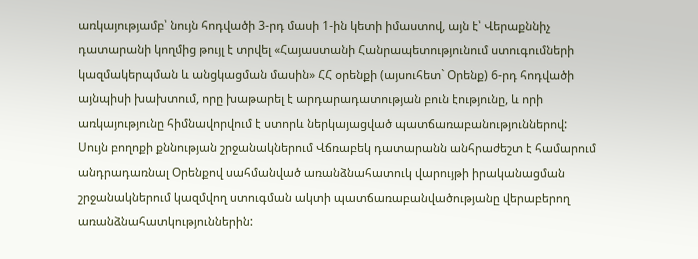առկայությամբ՝ նույն հոդվածի 3-րդ մասի 1-ին կետի իմաստով, այն է՝ Վերաքննիչ դատարանի կողմից թույլ է տրվել «Հայաստանի Հանրապետությունում ստուգումների կազմակերպման և անցկացման մասին» ՀՀ օրենքի (այսուհետ` Օրենք) 6-րդ հոդվածի այնպիսի խախտում, որը խաթարել է արդարադատության բուն էությունը, և որի առկայությունը հիմնավորվում է ստորև ներկայացված պատճառաբանություններով:
Սույն բողոքի քննության շրջանակներում Վճռաբեկ դատարանն անհրաժեշտ է համարում անդրադառնալ Օրենքով սահմանված առանձնահատուկ վարույթի իրականացման շրջանակներում կազմվող ստուգման ակտի պատճառաբանվածությանը վերաբերող առանձնահատկություններին: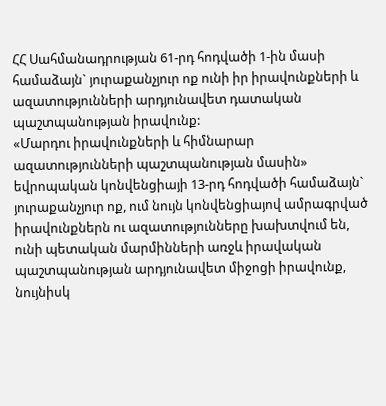ՀՀ Սահմանադրության 61-րդ հոդվածի 1-ին մասի համաձայն` յուրաքանչյուր ոք ունի իր իրավունքների և ազատությունների արդյունավետ դատական պաշտպանության իրավունք:
«Մարդու իրավունքների և հիմնարար ազատությունների պաշտպանության մասին» եվրոպական կոնվենցիայի 13-րդ հոդվածի համաձայն` յուրաքանչյուր ոք, ում նույն կոնվենցիայով ամրագրված իրավունքներն ու ազատությունները խախտվում են, ունի պետական մարմինների առջև իրավական պաշտպանության արդյունավետ միջոցի իրավունք, նույնիսկ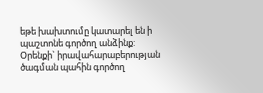եթե խախտումը կատարել են ի պաշտոնե գործող անձինք:
Օրենքի` իրավահարաբերության ծագման պահին գործող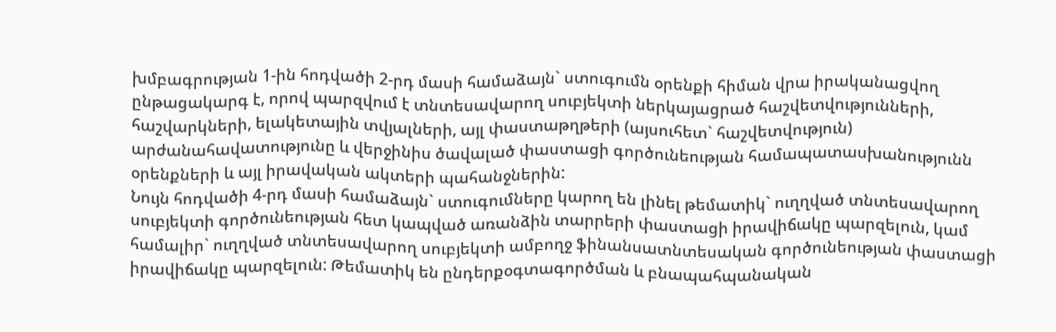խմբագրության 1-ին հոդվածի 2-րդ մասի համաձայն` ստուգումն օրենքի հիման վրա իրականացվող ընթացակարգ է, որով պարզվում է տնտեսավարող սուբյեկտի ներկայացրած հաշվետվությունների, հաշվարկների, ելակետային տվյալների, այլ փաստաթղթերի (այսուհետ` հաշվետվություն) արժանահավատությունը և վերջինիս ծավալած փաստացի գործունեության համապատասխանությունն օրենքների և այլ իրավական ակտերի պահանջներին:
Նույն հոդվածի 4-րդ մասի համաձայն` ստուգումները կարող են լինել թեմատիկ` ուղղված տնտեսավարող սուբյեկտի գործունեության հետ կապված առանձին տարրերի փաստացի իրավիճակը պարզելուն, կամ համալիր` ուղղված տնտեսավարող սուբյեկտի ամբողջ ֆինանսատնտեսական գործունեության փաստացի իրավիճակը պարզելուն: Թեմատիկ են ընդերքօգտագործման և բնապահպանական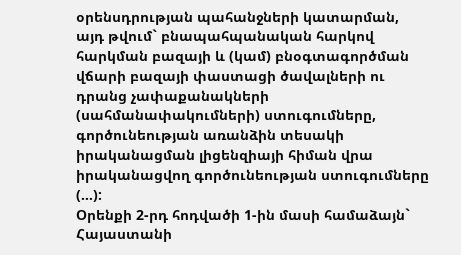օրենսդրության պահանջների կատարման, այդ թվում` բնապահպանական հարկով հարկման բազայի և (կամ) բնօգտագործման վճարի բազայի փաստացի ծավալների ու դրանց չափաքանակների (սահմանափակումների) ստուգումները, գործունեության առանձին տեսակի իրականացման լիցենզիայի հիման վրա իրականացվող գործունեության ստուգումները (…):
Օրենքի 2-րդ հոդվածի 1-ին մասի համաձայն` Հայաստանի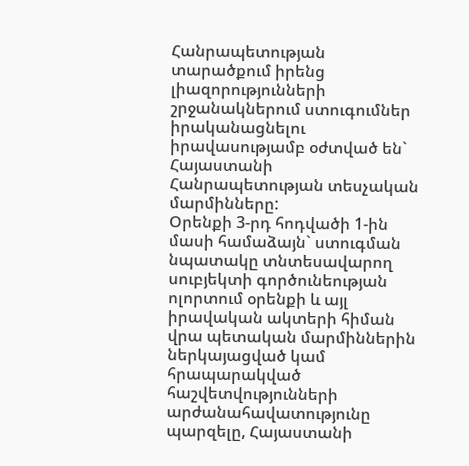Հանրապետության տարածքում իրենց լիազորությունների շրջանակներում ստուգումներ իրականացնելու իրավասությամբ օժտված են` Հայաստանի Հանրապետության տեսչական մարմինները:
Օրենքի 3-րդ հոդվածի 1-ին մասի համաձայն` ստուգման նպատակը տնտեսավարող սուբյեկտի գործունեության ոլորտում օրենքի և այլ իրավական ակտերի հիման վրա պետական մարմիններին ներկայացված կամ հրապարակված հաշվետվությունների արժանահավատությունը պարզելը, Հայաստանի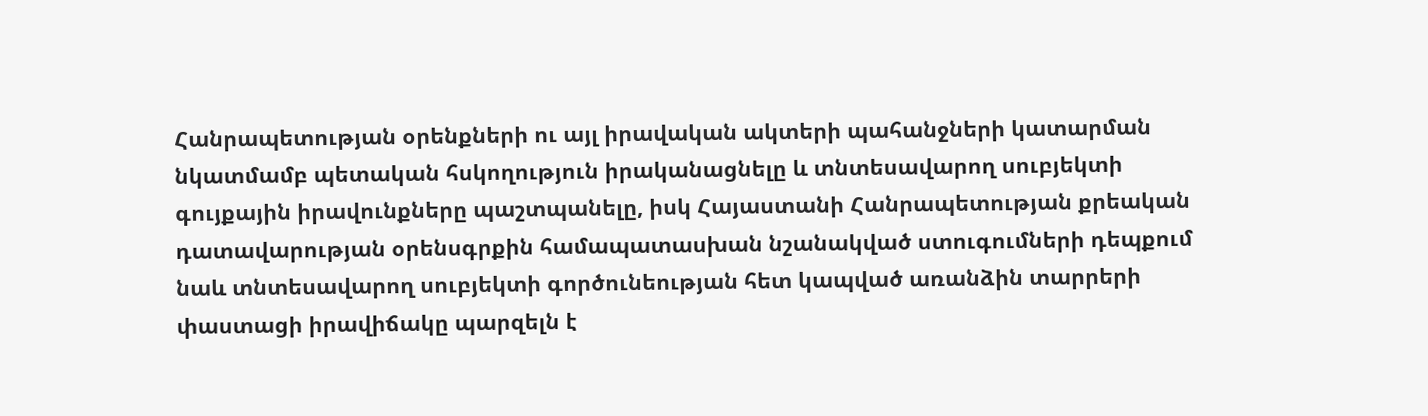Հանրապետության օրենքների ու այլ իրավական ակտերի պահանջների կատարման նկատմամբ պետական հսկողություն իրականացնելը և տնտեսավարող սուբյեկտի գույքային իրավունքները պաշտպանելը, իսկ Հայաստանի Հանրապետության քրեական դատավարության օրենսգրքին համապատասխան նշանակված ստուգումների դեպքում նաև տնտեսավարող սուբյեկտի գործունեության հետ կապված առանձին տարրերի փաստացի իրավիճակը պարզելն է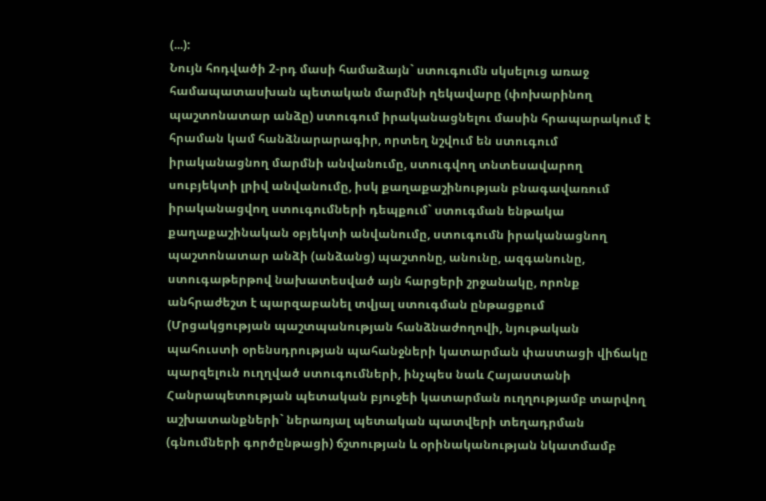(...):
Նույն հոդվածի 2-րդ մասի համաձայն` ստուգումն սկսելուց առաջ համապատասխան պետական մարմնի ղեկավարը (փոխարինող պաշտոնատար անձը) ստուգում իրականացնելու մասին հրապարակում է հրաման կամ հանձնարարագիր, որտեղ նշվում են ստուգում իրականացնող մարմնի անվանումը, ստուգվող տնտեսավարող սուբյեկտի լրիվ անվանումը, իսկ քաղաքաշինության բնագավառում իրականացվող ստուգումների դեպքում` ստուգման ենթակա քաղաքաշինական օբյեկտի անվանումը, ստուգումն իրականացնող պաշտոնատար անձի (անձանց) պաշտոնը, անունը, ազգանունը, ստուգաթերթով նախատեսված այն հարցերի շրջանակը, որոնք անհրաժեշտ է պարզաբանել տվյալ ստուգման ընթացքում (Մրցակցության պաշտպանության հանձնաժողովի, նյութական պահուստի օրենսդրության պահանջների կատարման փաստացի վիճակը պարզելուն ուղղված ստուգումների, ինչպես նաև Հայաստանի Հանրապետության պետական բյուջեի կատարման ուղղությամբ տարվող աշխատանքների` ներառյալ պետական պատվերի տեղադրման (գնումների գործընթացի) ճշտության և օրինականության նկատմամբ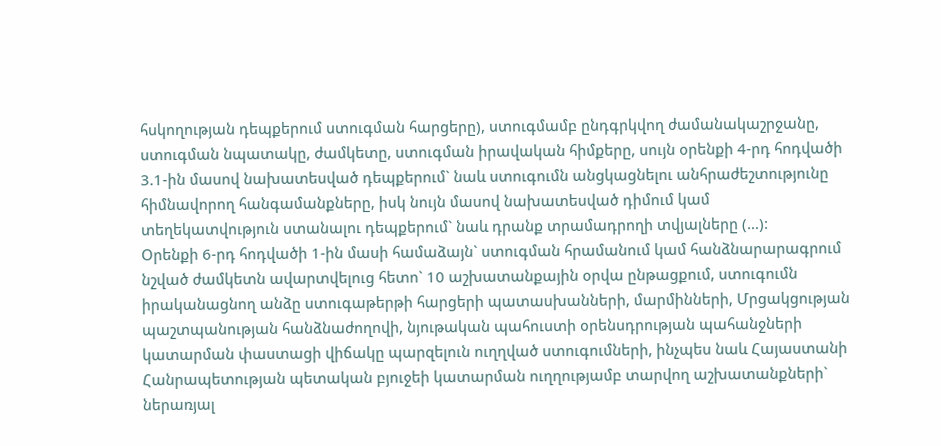հսկողության դեպքերում ստուգման հարցերը), ստուգմամբ ընդգրկվող ժամանակաշրջանը, ստուգման նպատակը, ժամկետը, ստուգման իրավական հիմքերը, սույն օրենքի 4-րդ հոդվածի 3.1-ին մասով նախատեսված դեպքերում` նաև ստուգումն անցկացնելու անհրաժեշտությունը հիմնավորող հանգամանքները, իսկ նույն մասով նախատեսված դիմում կամ տեղեկատվություն ստանալու դեպքերում` նաև դրանք տրամադրողի տվյալները (…):
Օրենքի 6-րդ հոդվածի 1-ին մասի համաձայն` ստուգման հրամանում կամ հանձնարարագրում նշված ժամկետն ավարտվելուց հետո` 10 աշխատանքային օրվա ընթացքում, ստուգումն իրականացնող անձը ստուգաթերթի հարցերի պատասխանների, մարմինների, Մրցակցության պաշտպանության հանձնաժողովի, նյութական պահուստի օրենսդրության պահանջների կատարման փաստացի վիճակը պարզելուն ուղղված ստուգումների, ինչպես նաև Հայաստանի Հանրապետության պետական բյուջեի կատարման ուղղությամբ տարվող աշխատանքների` ներառյալ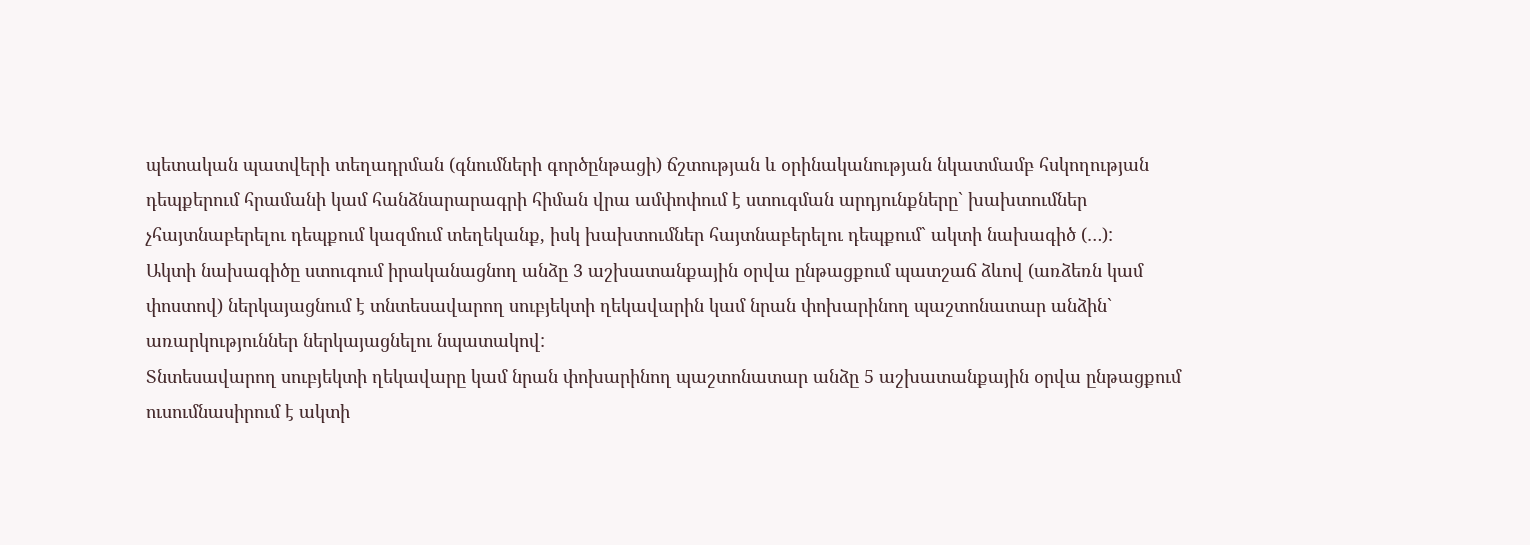պետական պատվերի տեղադրման (գնումների գործընթացի) ճշտության և օրինականության նկատմամբ հսկողության դեպքերում հրամանի կամ հանձնարարագրի հիման վրա ամփոփում է ստուգման արդյունքները` խախտումներ չհայտնաբերելու դեպքում կազմում տեղեկանք, իսկ խախտումներ հայտնաբերելու դեպքում` ակտի նախագիծ (…):
Ակտի նախագիծը ստուգում իրականացնող անձը 3 աշխատանքային օրվա ընթացքում պատշաճ ձևով (առձեռն կամ փոստով) ներկայացնում է տնտեսավարող սուբյեկտի ղեկավարին կամ նրան փոխարինող պաշտոնատար անձին` առարկություններ ներկայացնելու նպատակով:
Տնտեսավարող սուբյեկտի ղեկավարը կամ նրան փոխարինող պաշտոնատար անձը 5 աշխատանքային օրվա ընթացքում ուսումնասիրում է ակտի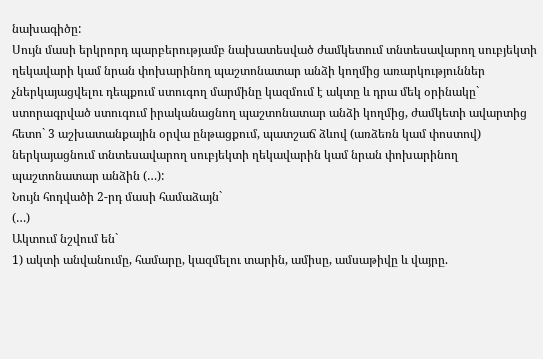նախագիծը:
Սույն մասի երկրորդ պարբերությամբ նախատեսված ժամկետում տնտեսավարող սուբյեկտի ղեկավարի կամ նրան փոխարինող պաշտոնատար անձի կողմից առարկություններ չներկայացվելու դեպքում ստուգող մարմինը կազմում է ակտը և դրա մեկ օրինակը` ստորագրված ստուգում իրականացնող պաշտոնատար անձի կողմից, ժամկետի ավարտից հետո` 3 աշխատանքային օրվա ընթացքում, պատշաճ ձևով (առձեռն կամ փոստով) ներկայացնում տնտեսավարող սուբյեկտի ղեկավարին կամ նրան փոխարինող պաշտոնատար անձին (…):
Նույն հոդվածի 2-րդ մասի համաձայն`
(…)
Ակտում նշվում են`
1) ակտի անվանումը, համարը, կազմելու տարին, ամիսը, ամսաթիվը և վայրը.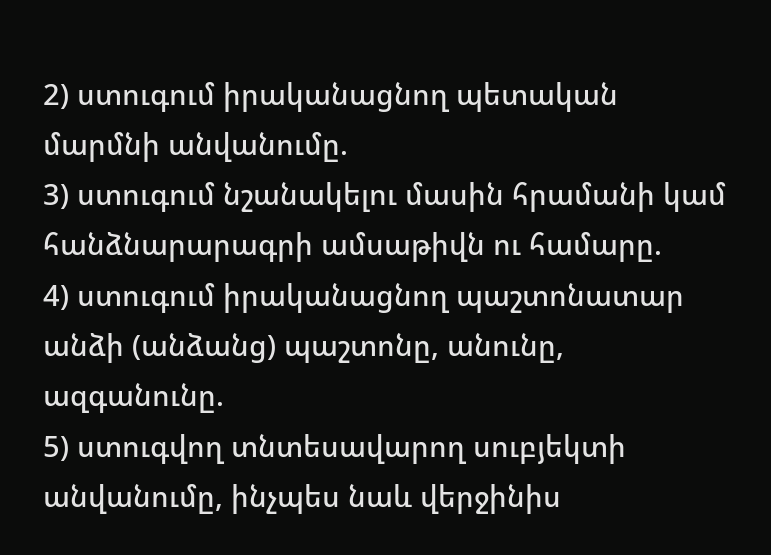2) ստուգում իրականացնող պետական մարմնի անվանումը.
3) ստուգում նշանակելու մասին հրամանի կամ հանձնարարագրի ամսաթիվն ու համարը.
4) ստուգում իրականացնող պաշտոնատար անձի (անձանց) պաշտոնը, անունը, ազգանունը.
5) ստուգվող տնտեսավարող սուբյեկտի անվանումը, ինչպես նաև վերջինիս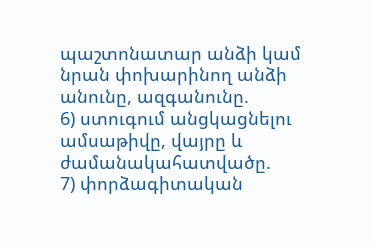պաշտոնատար անձի կամ նրան փոխարինող անձի անունը, ազգանունը.
6) ստուգում անցկացնելու ամսաթիվը, վայրը և ժամանակահատվածը.
7) փորձագիտական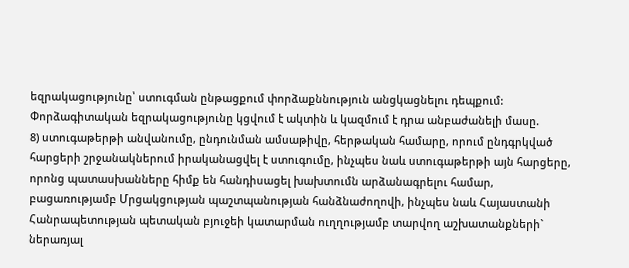եզրակացությունը՝ ստուգման ընթացքում փորձաքննություն անցկացնելու դեպքում: Փորձագիտական եզրակացությունը կցվում է ակտին և կազմում է դրա անբաժանելի մասը.
8) ստուգաթերթի անվանումը, ընդունման ամսաթիվը, հերթական համարը, որում ընդգրկված հարցերի շրջանակներում իրականացվել է ստուգումը, ինչպես նաև ստուգաթերթի այն հարցերը, որոնց պատասխանները հիմք են հանդիսացել խախտումն արձանագրելու համար, բացառությամբ Մրցակցության պաշտպանության հանձնաժողովի, ինչպես նաև Հայաստանի Հանրապետության պետական բյուջեի կատարման ուղղությամբ տարվող աշխատանքների` ներառյալ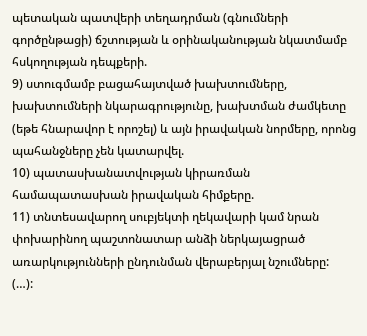պետական պատվերի տեղադրման (գնումների գործընթացի) ճշտության և օրինականության նկատմամբ հսկողության դեպքերի.
9) ստուգմամբ բացահայտված խախտումները, խախտումների նկարագրությունը, խախտման ժամկետը (եթե հնարավոր է որոշել) և այն իրավական նորմերը, որոնց պահանջները չեն կատարվել.
10) պատասխանատվության կիրառման համապատասխան իրավական հիմքերը.
11) տնտեսավարող սուբյեկտի ղեկավարի կամ նրան փոխարինող պաշտոնատար անձի ներկայացրած առարկությունների ընդունման վերաբերյալ նշումները:
(…):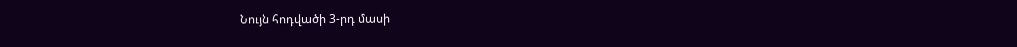Նույն հոդվածի 3-րդ մասի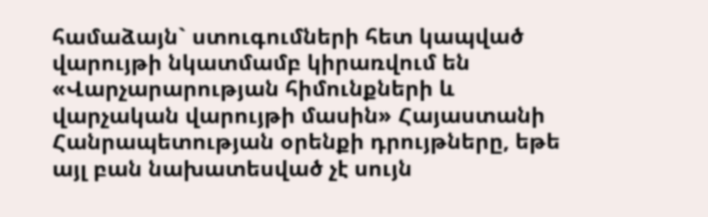համաձայն` ստուգումների հետ կապված վարույթի նկատմամբ կիրառվում են «Վարչարարության հիմունքների և վարչական վարույթի մասին» Հայաստանի Հանրապետության օրենքի դրույթները, եթե այլ բան նախատեսված չէ սույն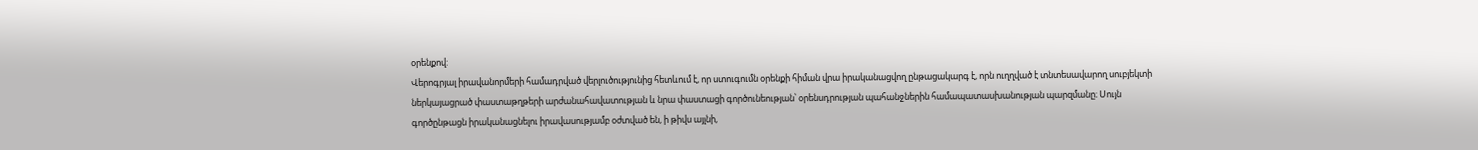օրենքով:
Վերոգրյալ իրավանորմերի համադրված վերլուծությունից հետևում է, որ ստուգումն օրենքի հիման վրա իրականացվող ընթացակարգ է, որն ուղղված է տնտեսավարող սուբյեկտի ներկայացրած փաստաթղթերի արժանահավատության և նրա փաստացի գործունեության՝ օրենսդրության պահանջներին համապատասխանության պարզմանը։ Սույն գործընթացն իրականացնելու իրավասությամբ օժտված են, ի թիվս այլնի,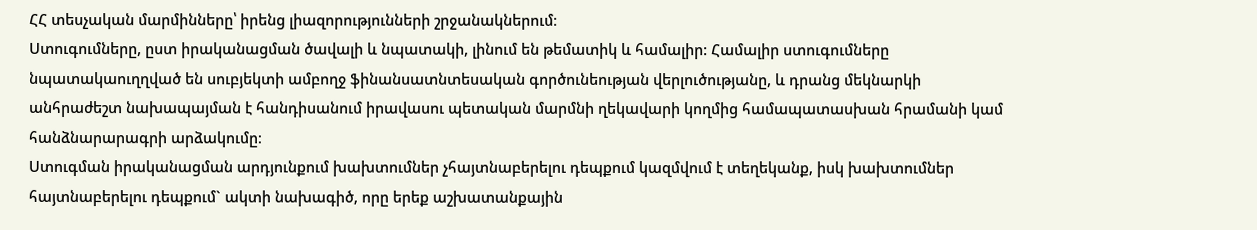ՀՀ տեսչական մարմինները՝ իրենց լիազորությունների շրջանակներում։
Ստուգումները, ըստ իրականացման ծավալի և նպատակի, լինում են թեմատիկ և համալիր: Համալիր ստուգումները նպատակաուղղված են սուբյեկտի ամբողջ ֆինանսատնտեսական գործունեության վերլուծությանը, և դրանց մեկնարկի անհրաժեշտ նախապայման է հանդիսանում իրավասու պետական մարմնի ղեկավարի կողմից համապատասխան հրամանի կամ հանձնարարագրի արձակումը։
Ստուգման իրականացման արդյունքում խախտումներ չհայտնաբերելու դեպքում կազմվում է տեղեկանք, իսկ խախտումներ հայտնաբերելու դեպքում` ակտի նախագիծ, որը երեք աշխատանքային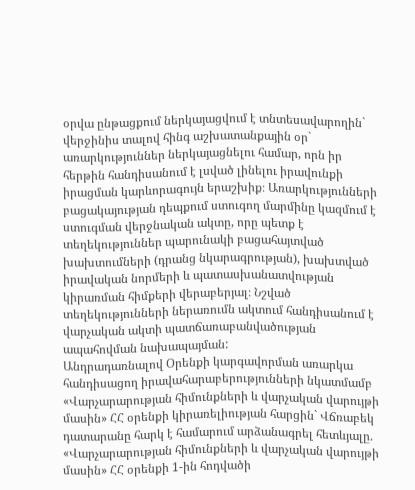օրվա ընթացքում ներկայացվում է տնտեսավարողին` վերջինիս տալով հինգ աշխատանքային օր` առարկություններ ներկայացնելու համար, որն իր հերթին հանդիսանում է լսված լինելու իրավունքի իրացման կարևորագույն երաշխիք։ Առարկությունների բացակայության դեպքում ստուգող մարմինը կազմում է ստուգման վերջնական ակտը, որը պետք է տեղեկություններ պարունակի բացահայտված խախտումների (դրանց նկարագրության), խախտված իրավական նորմերի և պատասխանատվության կիրառման հիմքերի վերաբերյալ։ Նշված տեղեկությունների ներառումն ակտում հանդիսանում է վարչական ակտի պատճառաբանվածության ապահովման նախապայման:
Անդրադառնալով Օրենքի կարգավորման առարկա հանդիսացող իրավահարաբերությունների նկատմամբ «Վարչարարության հիմունքների և վարչական վարույթի մասին» ՀՀ օրենքի կիրառելիության հարցին` Վճռաբեկ դատարանը հարկ է համարում արձանագրել հետևյալը.
«Վարչարարության հիմունքների և վարչական վարույթի մասին» ՀՀ օրենքի 1-ին հոդվածի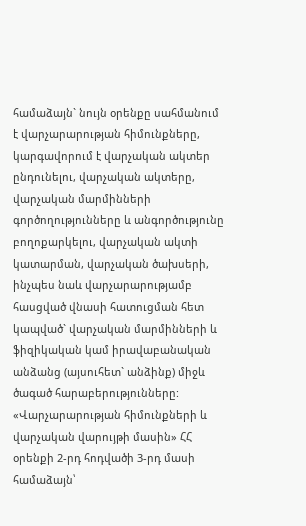համաձայն` նույն օրենքը սահմանում է վարչարարության հիմունքները, կարգավորում է վարչական ակտեր ընդունելու, վարչական ակտերը, վարչական մարմինների գործողությունները և անգործությունը բողոքարկելու, վարչական ակտի կատարման, վարչական ծախսերի, ինչպես նաև վարչարարությամբ հասցված վնասի հատուցման հետ կապված` վարչական մարմինների և ֆիզիկական կամ իրավաբանական անձանց (այսուհետ` անձինք) միջև ծագած հարաբերությունները:
«Վարչարարության հիմունքների և վարչական վարույթի մասին» ՀՀ օրենքի 2-րդ հոդվածի 3-րդ մասի համաձայն՝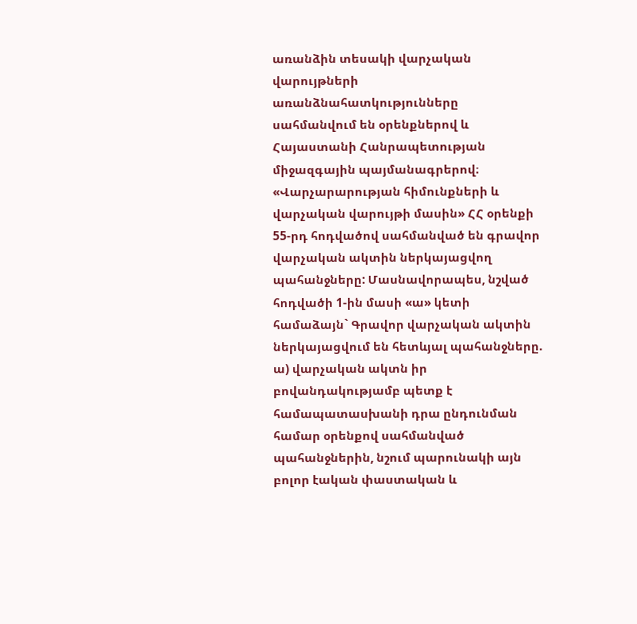առանձին տեսակի վարչական վարույթների առանձնահատկությունները սահմանվում են օրենքներով և Հայաստանի Հանրապետության միջազգային պայմանագրերով։
«Վարչարարության հիմունքների և վարչական վարույթի մասին» ՀՀ օրենքի 55-րդ հոդվածով սահմանված են գրավոր վարչական ակտին ներկայացվող պահանջները: Մասնավորապես, նշված հոդվածի 1-ին մասի «ա» կետի համաձայն` Գրավոր վարչական ակտին ներկայացվում են հետևյալ պահանջները.
ա) վարչական ակտն իր բովանդակությամբ պետք է համապատասխանի դրա ընդունման համար օրենքով սահմանված պահանջներին, նշում պարունակի այն բոլոր էական փաստական և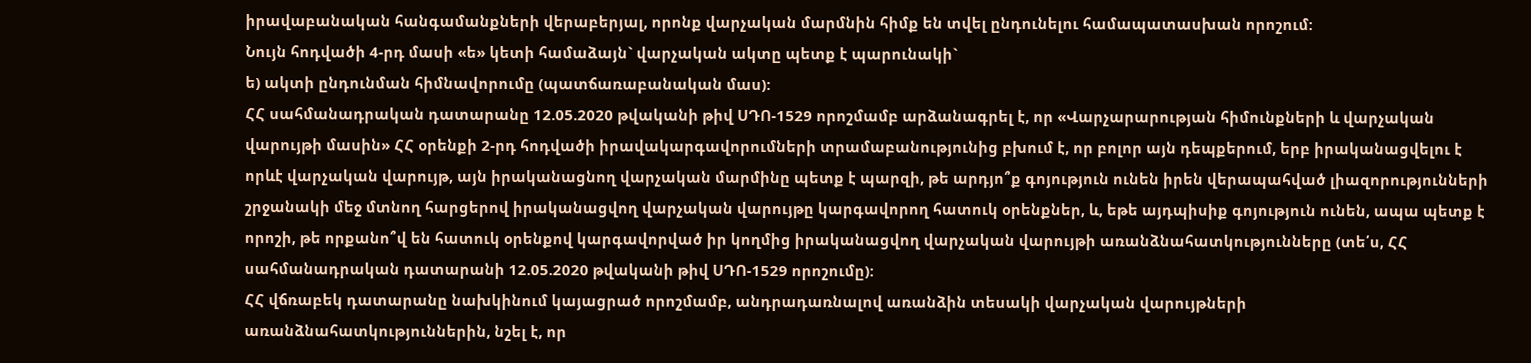իրավաբանական հանգամանքների վերաբերյալ, որոնք վարչական մարմնին հիմք են տվել ընդունելու համապատասխան որոշում:
Նույն հոդվածի 4-րդ մասի «ե» կետի համաձայն` վարչական ակտը պետք է պարունակի`
ե) ակտի ընդունման հիմնավորումը (պատճառաբանական մաս):
ՀՀ սահմանադրական դատարանը 12.05.2020 թվականի թիվ ՍԴՈ-1529 որոշմամբ արձանագրել է, որ «Վարչարարության հիմունքների և վարչական վարույթի մասին» ՀՀ օրենքի 2-րդ հոդվածի իրավակարգավորումների տրամաբանությունից բխում է, որ բոլոր այն դեպքերում, երբ իրականացվելու է որևէ վարչական վարույթ, այն իրականացնող վարչական մարմինը պետք է պարզի, թե արդյո՞ք գոյություն ունեն իրեն վերապահված լիազորությունների շրջանակի մեջ մտնող հարցերով իրականացվող վարչական վարույթը կարգավորող հատուկ օրենքներ, և, եթե այդպիսիք գոյություն ունեն, ապա պետք է որոշի, թե որքանո՞վ են հատուկ օրենքով կարգավորված իր կողմից իրականացվող վարչական վարույթի առանձնահատկությունները (տե՛ս, ՀՀ սահմանադրական դատարանի 12.05.2020 թվականի թիվ ՍԴՈ-1529 որոշումը):
ՀՀ վճռաբեկ դատարանը նախկինում կայացրած որոշմամբ, անդրադառնալով առանձին տեսակի վարչական վարույթների առանձնահատկություններին, նշել է, որ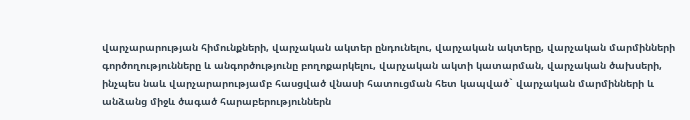վարչարարության հիմունքների, վարչական ակտեր ընդունելու, վարչական ակտերը, վարչական մարմինների գործողությունները և անգործությունը բողոքարկելու, վարչական ակտի կատարման, վարչական ծախսերի, ինչպես նաև վարչարարությամբ հասցված վնասի հատուցման հետ կապված` վարչական մարմինների և անձանց միջև ծագած հարաբերություններն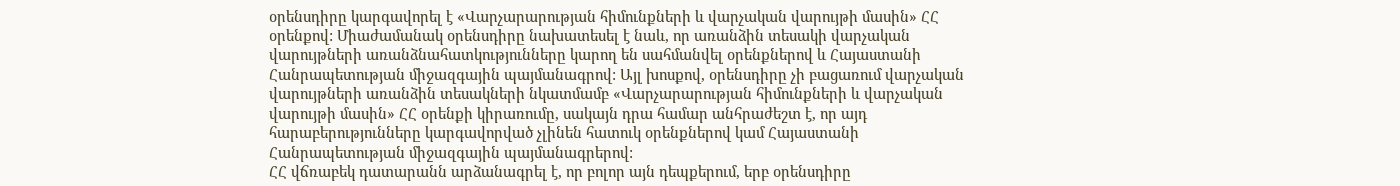օրենսդիրը կարգավորել է «Վարչարարության հիմունքների և վարչական վարույթի մասին» ՀՀ օրենքով: Միաժամանակ օրենսդիրը նախատեսել է նաև, որ առանձին տեսակի վարչական վարույթների առանձնահատկությունները կարող են սահմանվել օրենքներով և Հայաստանի Հանրապետության միջազգային պայմանագրով: Այլ խոսքով, օրենսդիրը չի բացառում վարչական վարույթների առանձին տեսակների նկատմամբ «Վարչարարության հիմունքների և վարչական վարույթի մասին» ՀՀ օրենքի կիրառումը, սակայն դրա համար անհրաժեշտ է, որ այդ հարաբերությունները կարգավորված չլինեն հատուկ օրենքներով կամ Հայաստանի Հանրապետության միջազգային պայմանագրերով:
ՀՀ վճռաբեկ դատարանն արձանագրել է, որ բոլոր այն դեպքերում, երբ օրենսդիրը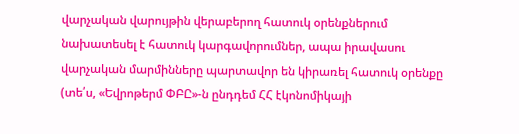վարչական վարույթին վերաբերող հատուկ օրենքներում նախատեսել է հատուկ կարգավորումներ, ապա իրավասու վարչական մարմինները պարտավոր են կիրառել հատուկ օրենքը (տե՛ս, «Եվրոթերմ ՓԲԸ»-ն ընդդեմ ՀՀ էկոնոմիկայի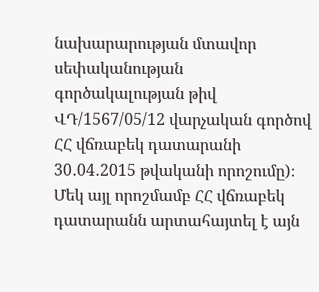նախարարության մտավոր սեփականության գործակալության թիվ ՎԴ/1567/05/12 վարչական գործով ՀՀ վճռաբեկ դատարանի 30․04․2015 թվականի որոշումը)։
Մեկ այլ որոշմամբ ՀՀ վճռաբեկ դատարանն արտահայտել է այն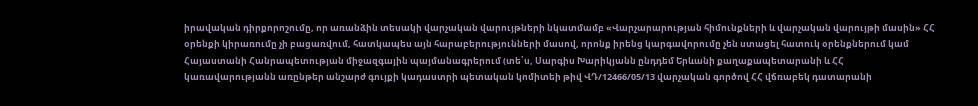իրավական դիրքորոշումը, որ առանձին տեսակի վարչական վարույթների նկատմամբ «Վարչարարության հիմունքների և վարչական վարույթի մասին» ՀՀ օրենքի կիրառումը չի բացառվում, հատկապես այն հարաբերությունների մասով, որոնք իրենց կարգավորումը չեն ստացել հատուկ օրենքներում կամ Հայաստանի Հանրապետության միջազգային պայմանագրերում (տե՛ս, Սարգիս Խարիկյանն ընդդեմ Երևանի քաղաքապետարանի և ՀՀ կառավարությանն առընթեր անշարժ գույքի կադաստրի պետական կոմիտեի թիվ ՎԴ/12466/05/13 վարչական գործով ՀՀ վճռաբեկ դատարանի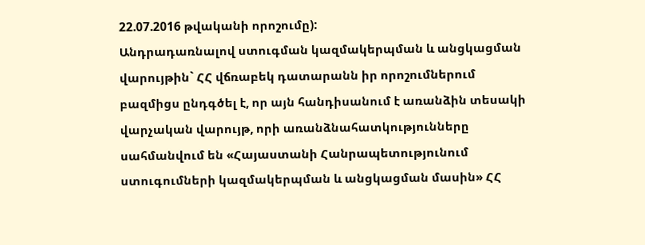22.07.2016 թվականի որոշումը):
Անդրադառնալով ստուգման կազմակերպման և անցկացման վարույթին` ՀՀ վճռաբեկ դատարանն իր որոշումներում բազմիցս ընդգծել է, որ այն հանդիսանում է առանձին տեսակի վարչական վարույթ, որի առանձնահատկությունները սահմանվում են «Հայաստանի Հանրապետությունում ստուգումների կազմակերպման և անցկացման մասին» ՀՀ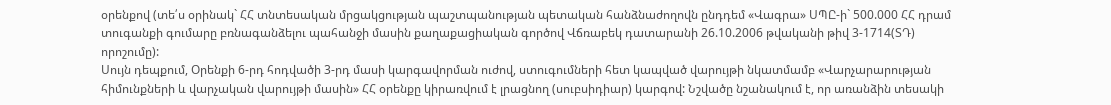օրենքով (տե՛ս օրինակ` ՀՀ տնտեսական մրցակցության պաշտպանության պետական հանձնաժողովն ընդդեմ «Վագրա» ՍՊԸ-ի` 500.000 ՀՀ դրամ տուգանքի գումարը բռնագանձելու պահանջի մասին քաղաքացիական գործով Վճռաբեկ դատարանի 26.10.2006 թվականի թիվ 3-1714(ՏԴ) որոշումը):
Սույն դեպքում, Օրենքի 6-րդ հոդվածի 3-րդ մասի կարգավորման ուժով, ստուգումների հետ կապված վարույթի նկատմամբ «Վարչարարության հիմունքների և վարչական վարույթի մասին» ՀՀ օրենքը կիրառվում է լրացնող (սուբսիդիար) կարգով: Նշվածը նշանակում է, որ առանձին տեսակի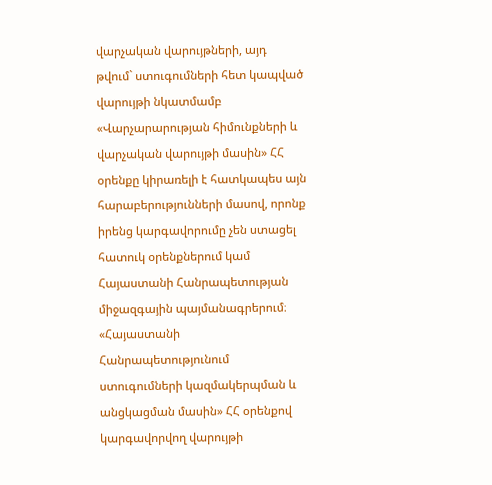վարչական վարույթների, այդ թվում` ստուգումների հետ կապված վարույթի նկատմամբ «Վարչարարության հիմունքների և վարչական վարույթի մասին» ՀՀ օրենքը կիրառելի է հատկապես այն հարաբերությունների մասով, որոնք իրենց կարգավորումը չեն ստացել հատուկ օրենքներում կամ Հայաստանի Հանրապետության միջազգային պայմանագրերում։ «Հայաստանի Հանրապետությունում ստուգումների կազմակերպման և անցկացման մասին» ՀՀ օրենքով կարգավորվող վարույթի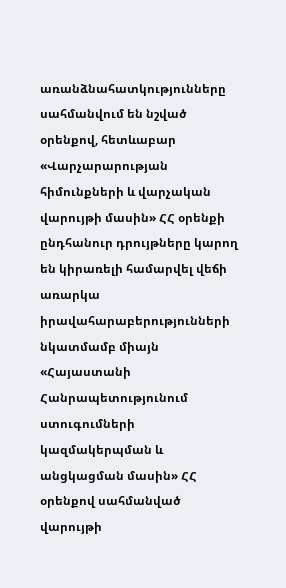առանձնահատկությունները սահմանվում են նշված օրենքով, հետևաբար «Վարչարարության հիմունքների և վարչական վարույթի մասին» ՀՀ օրենքի ընդհանուր դրույթները կարող են կիրառելի համարվել վեճի առարկա իրավահարաբերությունների նկատմամբ միայն «Հայաստանի Հանրապետությունում ստուգումների կազմակերպման և անցկացման մասին» ՀՀ օրենքով սահմանված վարույթի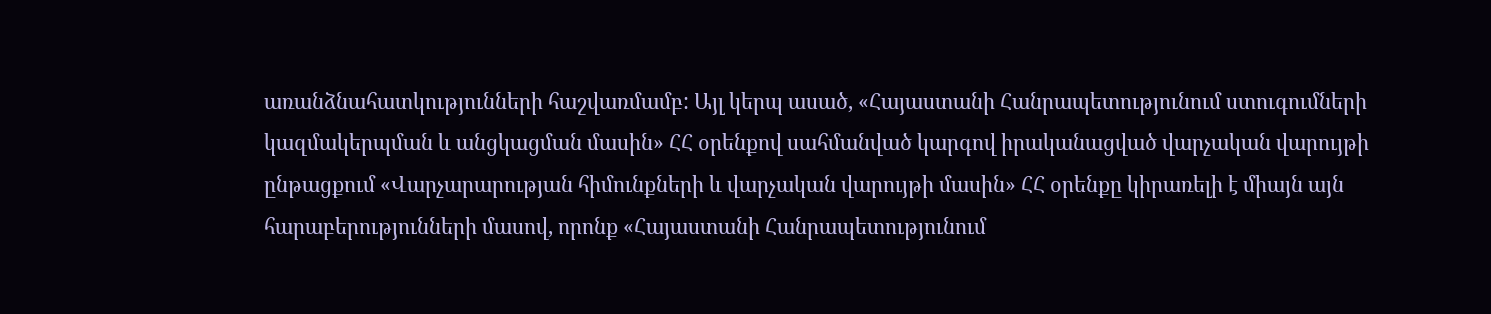առանձնահատկությունների հաշվառմամբ: Այլ կերպ ասած, «Հայաստանի Հանրապետությունում ստուգումների կազմակերպման և անցկացման մասին» ՀՀ օրենքով սահմանված կարգով իրականացված վարչական վարույթի ընթացքում «Վարչարարության հիմունքների և վարչական վարույթի մասին» ՀՀ օրենքը կիրառելի է միայն այն հարաբերությունների մասով, որոնք «Հայաստանի Հանրապետությունում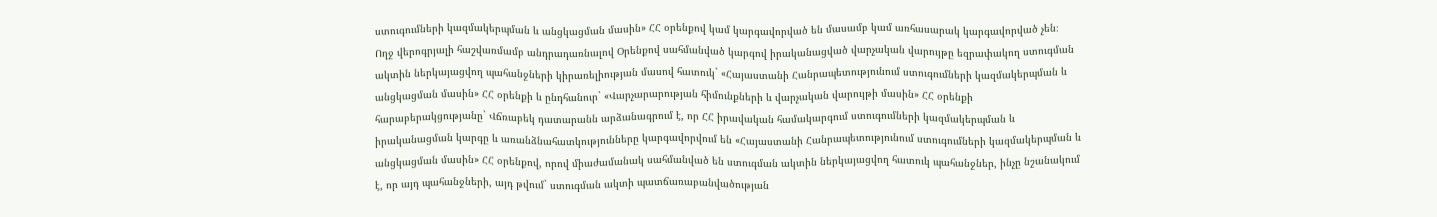ստուգումների կազմակերպման և անցկացման մասին» ՀՀ օրենքով կամ կարգավորված են մասամբ կամ առհասարակ կարգավորված չեն։
Ողջ վերոգրյալի հաշվառմամբ անդրադառնալով Օրենքով սահմանված կարգով իրականացված վարչական վարույթը եզրափակող ստուգման ակտին ներկայացվող պահանջների կիրառելիության մասով հատուկ` «Հայաստանի Հանրապետությունում ստուգումների կազմակերպման և անցկացման մասին» ՀՀ օրենքի և ընդհանուր` «Վարչարարության հիմունքների և վարչական վարույթի մասին» ՀՀ օրենքի հարաբերակցությանը` Վճռաբեկ դատարանն արձանագրում է, որ ՀՀ իրավական համակարգում ստուգումների կազմակերպման և իրականացման կարգը և առանձնահատկությունները կարգավորվում են «Հայաստանի Հանրապետությունում ստուգումների կազմակերպման և անցկացման մասին» ՀՀ օրենքով, որով միաժամանակ սահմանված են ստուգման ակտին ներկայացվող հատուկ պահանջներ, ինչը նշանակում է, որ այդ պահանջների, այդ թվում` ստուգման ակտի պատճառաբանվածության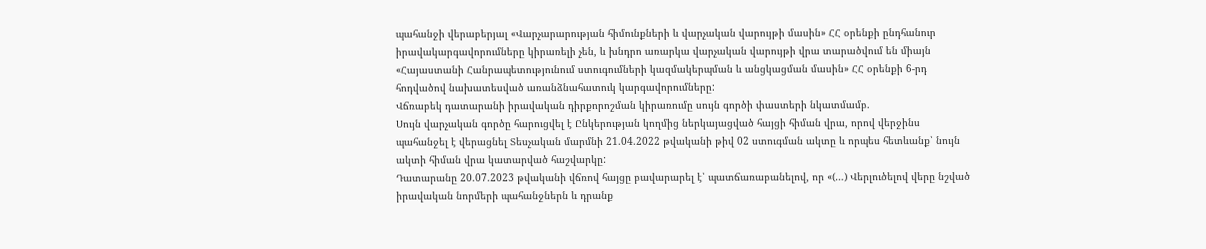պահանջի վերաբերյալ «Վարչարարության հիմունքների և վարչական վարույթի մասին» ՀՀ օրենքի ընդհանուր իրավակարգավորումները կիրառելի չեն, և խնդրո առարկա վարչական վարույթի վրա տարածվում են միայն «Հայաստանի Հանրապետությունում ստուգումների կազմակերպման և անցկացման մասին» ՀՀ օրենքի 6-րդ հոդվածով նախատեսված առանձնահատուկ կարգավորումները:
Վճռաբեկ դատարանի իրավական դիրքորոշման կիրառումը սույն գործի փաստերի նկատմամբ.
Սույն վարչական գործը հարուցվել է Ընկերության կողմից ներկայացված հայցի հիման վրա, որով վերջինս պահանջել է վերացնել Տեսչական մարմնի 21.04.2022 թվականի թիվ 02 ստուգման ակտը և որպես հետևանք՝ նույն ակտի հիման վրա կատարված հաշվարկը:
Դատարանը 20.07.2023 թվականի վճռով հայցը բավարարել է՝ պատճառաբանելով, որ «(…) Վերլուծելով վերը նշված իրավական նորմերի պահանջներն և դրանք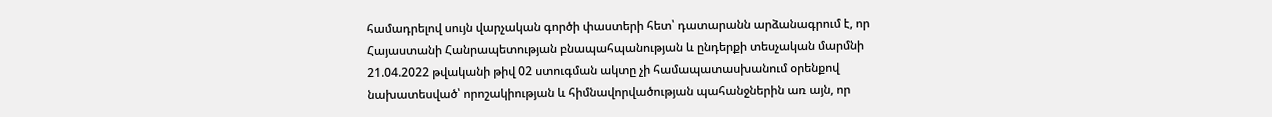համադրելով սույն վարչական գործի փաստերի հետ՝ դատարանն արձանագրում է, որ Հայաստանի Հանրապետության բնապահպանության և ընդերքի տեսչական մարմնի 21.04.2022 թվականի թիվ 02 ստուգման ակտը չի համապատասխանում օրենքով նախատեսված՝ որոշակիության և հիմնավորվածության պահանջներին առ այն, որ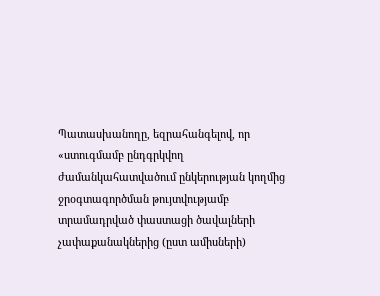Պատասխանողը, եզրահանգելով, որ «ստուգմամբ ընդգրկվող ժամանկահատվածում ընկերության կողմից ջրօգտագործման թույտվությամբ տրամադրված փաստացի ծավալների չափաքանակներից (ըստ ամիսների)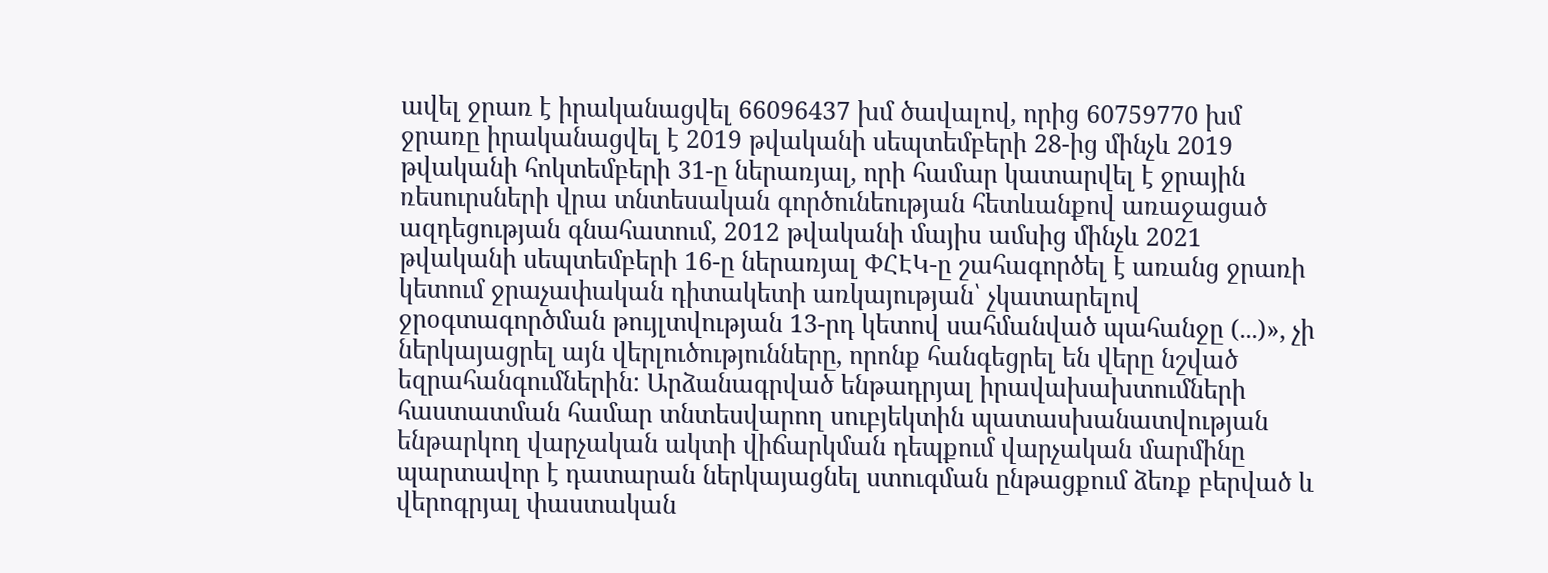ավել ջրառ է իրականացվել 66096437 խմ ծավալով, որից 60759770 խմ ջրառը իրականացվել է 2019 թվականի սեպտեմբերի 28-ից մինչև 2019 թվականի հոկտեմբերի 31-ը ներառյալ, որի համար կատարվել է ջրային ռեսուրսների վրա տնտեսական գործունեության հետևանքով առաջացած ազդեցության գնահատում, 2012 թվականի մայիս ամսից մինչև 2021 թվականի սեպտեմբերի 16-ը ներառյալ ՓՀԷԿ-ը շահագործել է առանց ջրառի կետում ջրաչափական դիտակետի առկայության՝ չկատարելով ջրօգտագործման թույլտվության 13-րդ կետով սահմանված պահանջը (...)», չի ներկայացրել այն վերլուծությունները, որոնք հանգեցրել են վերը նշված եզրահանգումներին: Արձանագրված ենթադրյալ իրավախախտումների հաստատման համար տնտեսվարող սուբյեկտին պատասխանատվության ենթարկող վարչական ակտի վիճարկման դեպքում վարչական մարմինը պարտավոր է դատարան ներկայացնել ստուգման ընթացքում ձեռք բերված և վերոգրյալ փաստական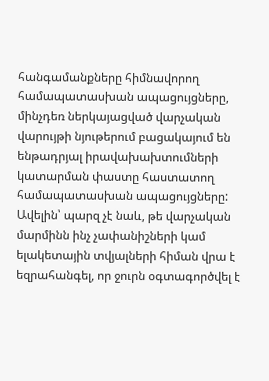հանգամանքները հիմնավորող համապատասխան ապացույցները, մինչդեռ ներկայացված վարչական վարույթի նյութերում բացակայում են ենթադրյալ իրավախախտումների կատարման փաստը հաստատող համապատասխան ապացույցները: Ավելին՝ պարզ չէ նաև, թե վարչական մարմինն ինչ չափանիշների կամ ելակետային տվյալների հիման վրա է եզրահանգել, որ ջուրն օգտագործվել է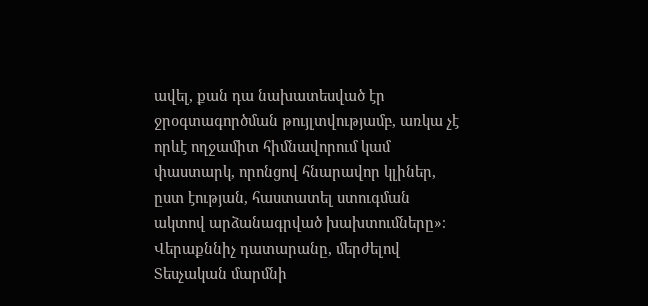ավել, քան դա նախատեսված էր ջրօգտագործման թույլտվությամբ, առկա չէ որևէ ողջամիտ հիմնավորում կամ փաստարկ, որոնցով հնարավոր կլիներ, ըստ էության, հաստատել ստուգման ակտով արձանագրված խախտումները»։
Վերաքննիչ դատարանը, մերժելով Տեսչական մարմնի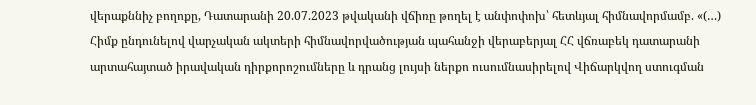վերաքննիչ բողոքը, Դատարանի 20.07.2023 թվականի վճիռը թողել է անփոփոխ՝ հետևյալ հիմնավորմամբ. «(…) Հիմք ընդունելով վարչական ակտերի հիմնավորվածության պահանջի վերաբերյալ ՀՀ վճռաբեկ դատարանի արտահայտած իրավական դիրքորոշումները և դրանց լույսի ներքո ուսումնասիրելով Վիճարկվող ստուգման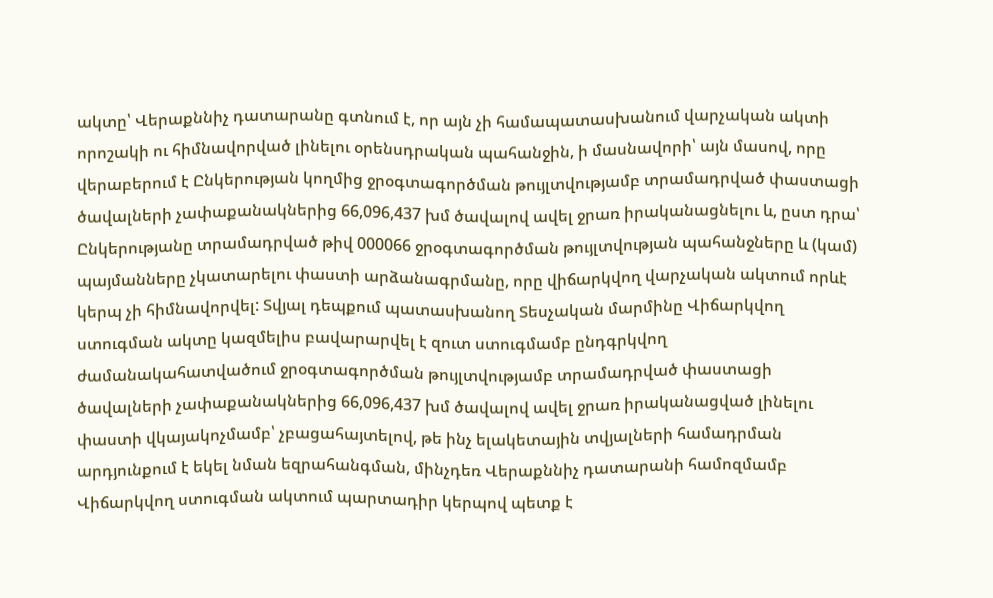ակտը՝ Վերաքննիչ դատարանը գտնում է, որ այն չի համապատասխանում վարչական ակտի որոշակի ու հիմնավորված լինելու օրենսդրական պահանջին, ի մասնավորի՝ այն մասով, որը վերաբերում է Ընկերության կողմից ջրօգտագործման թույլտվությամբ տրամադրված փաստացի ծավալների չափաքանակներից 66,096,437 խմ ծավալով ավել ջրառ իրականացնելու և, ըստ դրա՝ Ընկերությանը տրամադրված թիվ 000066 ջրօգտագործման թույլտվության պահանջները և (կամ) պայմանները չկատարելու փաստի արձանագրմանը, որը վիճարկվող վարչական ակտում որևէ կերպ չի հիմնավորվել: Տվյալ դեպքում պատասխանող Տեսչական մարմինը Վիճարկվող ստուգման ակտը կազմելիս բավարարվել է զուտ ստուգմամբ ընդգրկվող ժամանակահատվածում ջրօգտագործման թույլտվությամբ տրամադրված փաստացի ծավալների չափաքանակներից 66,096,437 խմ ծավալով ավել ջրառ իրականացված լինելու փաստի վկայակոչմամբ՝ չբացահայտելով, թե ինչ ելակետային տվյալների համադրման արդյունքում է եկել նման եզրահանգման, մինչդեռ Վերաքննիչ դատարանի համոզմամբ Վիճարկվող ստուգման ակտում պարտադիր կերպով պետք է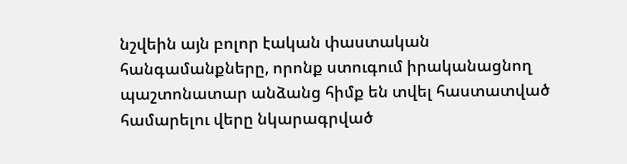նշվեին այն բոլոր էական փաստական հանգամանքները, որոնք ստուգում իրականացնող պաշտոնատար անձանց հիմք են տվել հաստատված համարելու վերը նկարագրված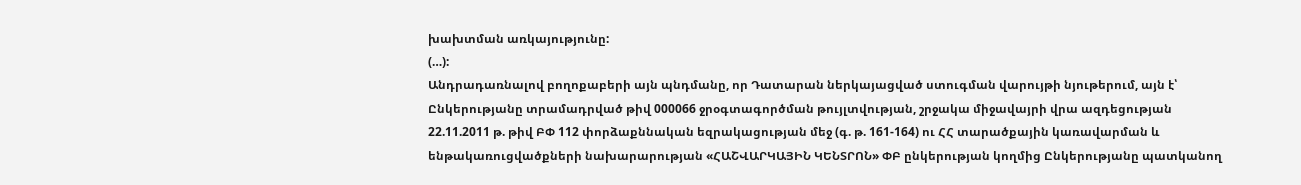խախտման առկայությունը:
(…):
Անդրադառնալով բողոքաբերի այն պնդմանը, որ Դատարան ներկայացված ստուգման վարույթի նյութերում, այն է՝ Ընկերությանը տրամադրված թիվ 000066 ջրօգտագործման թույլտվության, շրջակա միջավայրի վրա ազդեցության 22.11.2011 թ. թիվ ԲՓ 112 փորձաքննական եզրակացության մեջ (գ. թ. 161-164) ու ՀՀ տարածքային կառավարման և ենթակառուցվածքների նախարարության «ՀԱՇՎԱՐԿԱՅԻՆ ԿԵՆՏՐՈՆ» ՓԲ ընկերության կողմից Ընկերությանը պատկանող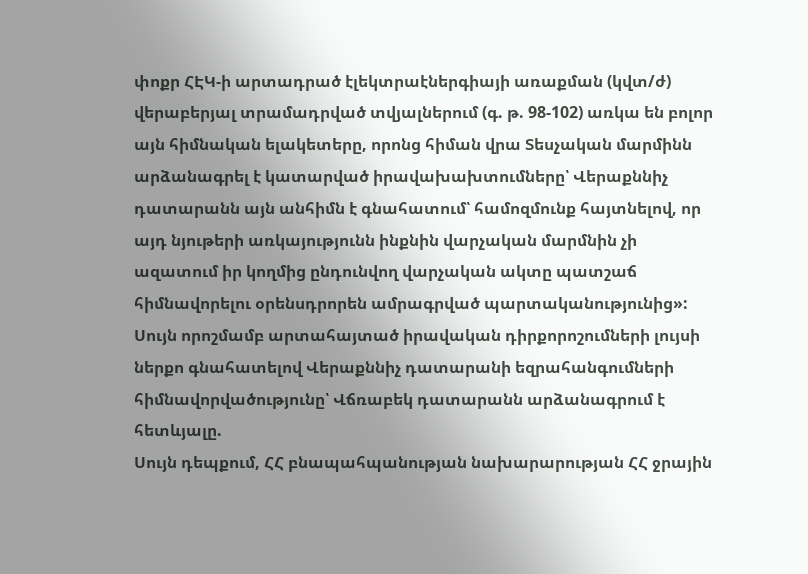փոքր ՀԷԿ-ի արտադրած էլեկտրաէներգիայի առաքման (կվտ/ժ) վերաբերյալ տրամադրված տվյալներում (գ. թ. 98-102) առկա են բոլոր այն հիմնական ելակետերը, որոնց հիման վրա Տեսչական մարմինն արձանագրել է կատարված իրավախախտումները՝ Վերաքննիչ դատարանն այն անհիմն է գնահատում՝ համոզմունք հայտնելով, որ այդ նյութերի առկայությունն ինքնին վարչական մարմնին չի ազատում իր կողմից ընդունվող վարչական ակտը պատշաճ հիմնավորելու օրենսդրորեն ամրագրված պարտականությունից»:
Սույն որոշմամբ արտահայտած իրավական դիրքորոշումների լույսի ներքո գնահատելով Վերաքննիչ դատարանի եզրահանգումների հիմնավորվածությունը՝ Վճռաբեկ դատարանն արձանագրում է հետևյալը.
Սույն դեպքում, ՀՀ բնապահպանության նախարարության ՀՀ ջրային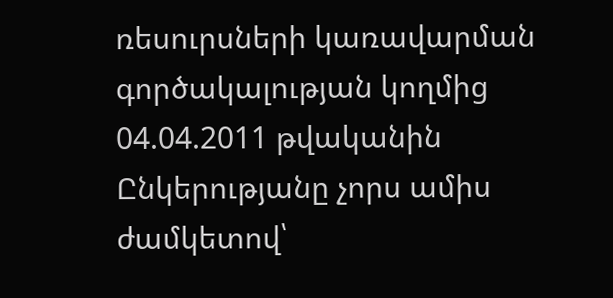ռեսուրսների կառավարման գործակալության կողմից 04.04.2011 թվականին Ընկերությանը չորս ամիս ժամկետով՝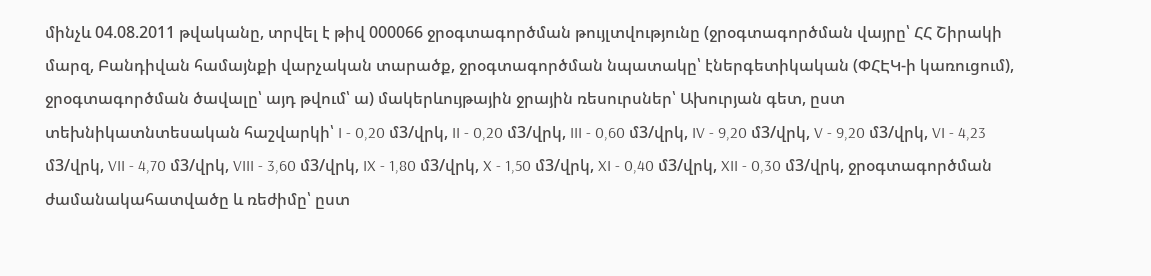մինչև 04.08.2011 թվականը, տրվել է թիվ 000066 ջրօգտագործման թույլտվությունը (ջրօգտագործման վայրը՝ ՀՀ Շիրակի մարզ, Բանդիվան համայնքի վարչական տարածք, ջրօգտագործման նպատակը՝ էներգետիկական (ՓՀԷԿ-ի կառուցում), ջրօգտագործման ծավալը՝ այդ թվում՝ ա) մակերևույթային ջրային ռեսուրսներ՝ Ախուրյան գետ, ըստ տեխնիկատնտեսական հաշվարկի՝ I - 0,20 մ3/վրկ, II - 0,20 մ3/վրկ, III - 0,60 մ3/վրկ, IV - 9,20 մ3/վրկ, V - 9,20 մ3/վրկ, VI - 4,23 մ3/վրկ, VII - 4,70 մ3/վրկ, VIII - 3,60 մ3/վրկ, IX - 1,80 մ3/վրկ, X - 1,50 մ3/վրկ, XI - 0,40 մ3/վրկ, XII - 0,30 մ3/վրկ, ջրօգտագործման ժամանակահատվածը և ռեժիմը՝ ըստ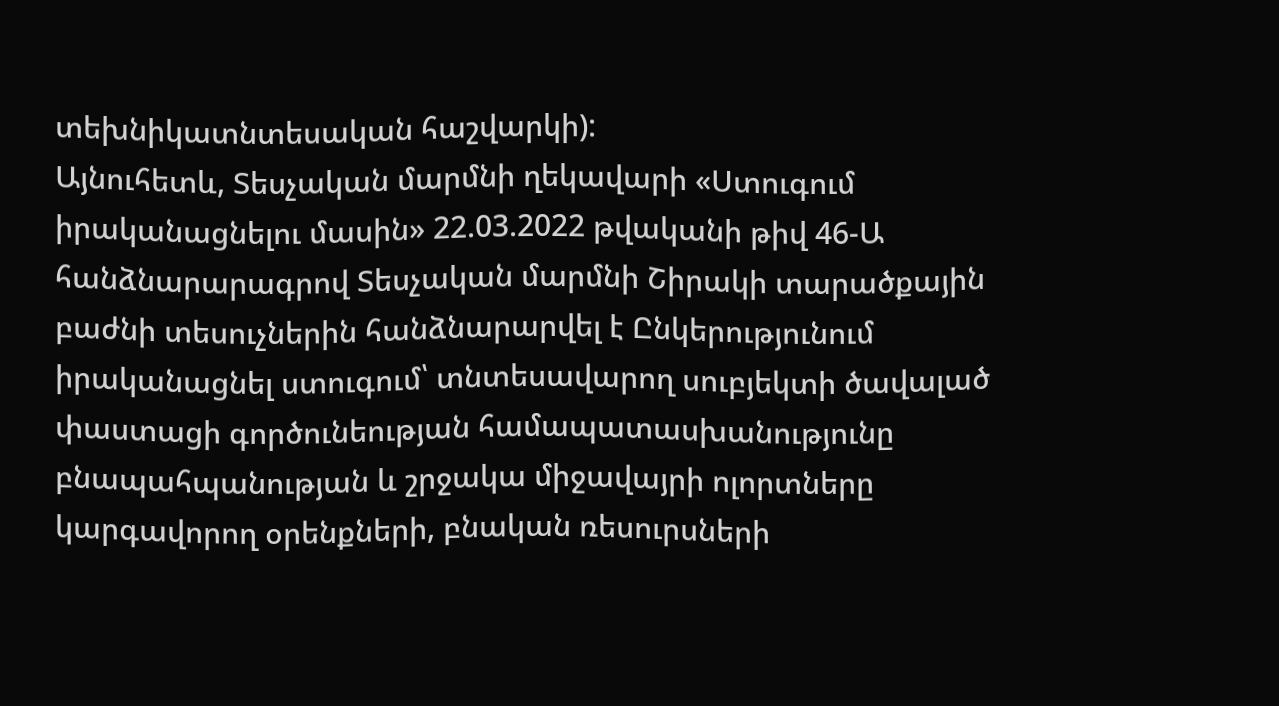տեխնիկատնտեսական հաշվարկի):
Այնուհետև, Տեսչական մարմնի ղեկավարի «Ստուգում իրականացնելու մասին» 22.03.2022 թվականի թիվ 46-Ա հանձնարարագրով Տեսչական մարմնի Շիրակի տարածքային բաժնի տեսուչներին հանձնարարվել է Ընկերությունում իրականացնել ստուգում՝ տնտեսավարող սուբյեկտի ծավալած փաստացի գործունեության համապատասխանությունը բնապահպանության և շրջակա միջավայրի ոլորտները կարգավորող օրենքների, բնական ռեսուրսների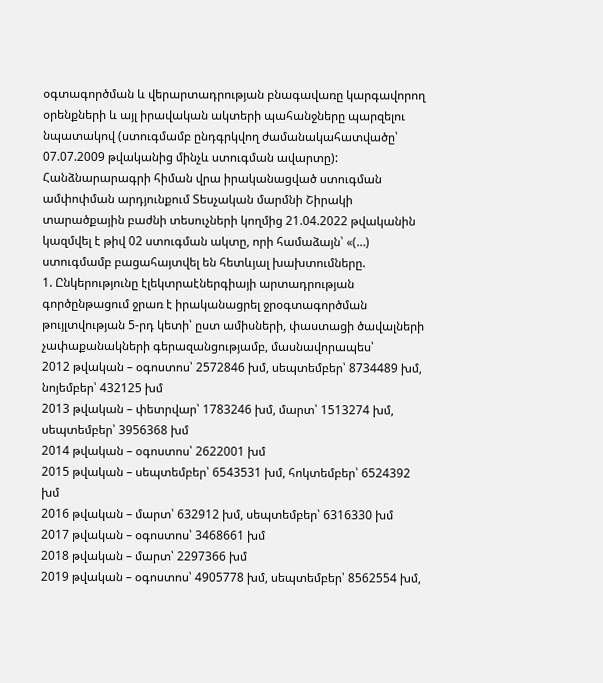օգտագործման և վերարտադրության բնագավառը կարգավորող օրենքների և այլ իրավական ակտերի պահանջները պարզելու նպատակով (ստուգմամբ ընդգրկվող ժամանակահատվածը՝ 07.07.2009 թվականից մինչև ստուգման ավարտը):
Հանձնարարագրի հիման վրա իրականացված ստուգման ամփոփման արդյունքում Տեսչական մարմնի Շիրակի տարածքային բաժնի տեսուչների կողմից 21.04.2022 թվականին կազմվել է թիվ 02 ստուգման ակտը, որի համաձայն՝ «(…) ստուգմամբ բացահայտվել են հետևյալ խախտումները.
1. Ընկերությունը էլեկտրաէներգիայի արտադրության գործընթացում ջրառ է իրականացրել ջրօգտագործման թույլտվության 5-րդ կետի՝ ըստ ամիսների, փաստացի ծավալների չափաքանակների գերազանցությամբ, մասնավորապես՝
2012 թվական – օգոստոս՝ 2572846 խմ, սեպտեմբեր՝ 8734489 խմ, նոյեմբեր՝ 432125 խմ
2013 թվական – փետրվար՝ 1783246 խմ, մարտ՝ 1513274 խմ, սեպտեմբեր՝ 3956368 խմ
2014 թվական – օգոստոս՝ 2622001 խմ
2015 թվական – սեպտեմբեր՝ 6543531 խմ, հոկտեմբեր՝ 6524392 խմ
2016 թվական – մարտ՝ 632912 խմ, սեպտեմբեր՝ 6316330 խմ
2017 թվական – օգոստոս՝ 3468661 խմ
2018 թվական – մարտ՝ 2297366 խմ
2019 թվական – օգոստոս՝ 4905778 խմ, սեպտեմբեր՝ 8562554 խմ,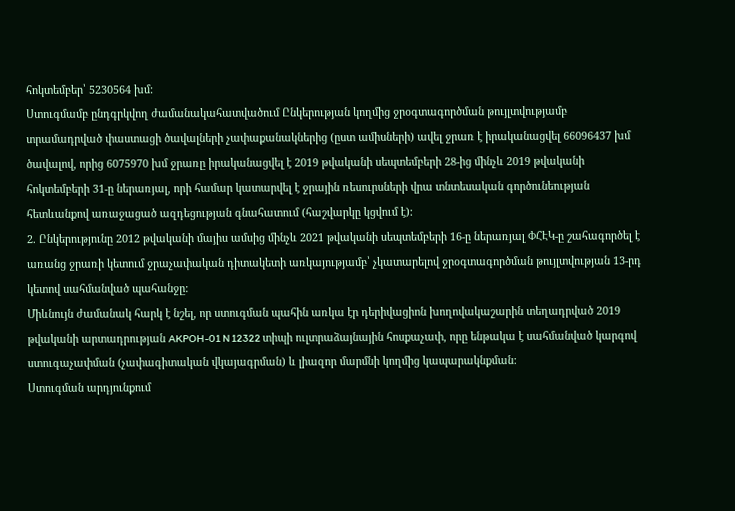հոկտեմբեր՝ 5230564 խմ:
Ստուգմամբ ընդգրկվող ժամանակահատվածում Ընկերության կողմից ջրօգտագործման թույլտվությամբ տրամադրված փաստացի ծավալների չափաքանակներից (ըստ ամիսների) ավել ջրառ է իրականացվել 66096437 խմ ծավալով, որից 6075970 խմ ջրառը իրականացվել է 2019 թվականի սեպտեմբերի 28-ից մինչև 2019 թվականի հոկտեմբերի 31-ը ներառյալ, որի համար կատարվել է ջրային ռեսուրսների վրա տնտեսական գործունեության հետևանքով առաջացած ազդեցության գնահատում (հաշվարկը կցվում է):
2. Ընկերությունը 2012 թվականի մայիս ամսից մինչև 2021 թվականի սեպտեմբերի 16-ը ներառյալ ՓՀԷԿ-ը շահագործել է առանց ջրառի կետում ջրաչափական դիտակետի առկայությամբ՝ չկատարելով ջրօգտագործման թույլտվության 13-րդ կետով սահմանված պահանջը:
Միևնույն ժամանակ հարկ է նշել, որ ստուգման պահին առկա էր դերիվացիոն խողովակաշարին տեղադրված 2019 թվականի արտադրության AKPOH-01 N 12322 տիպի ուլտրաձայնային հոսքաչափ, որը ենթակա է սահմանված կարգով ստուգաչափման (չափագիտական վկայագրման) և լիազոր մարմնի կողմից կապարակնքման:
Ստուգման արդյունքում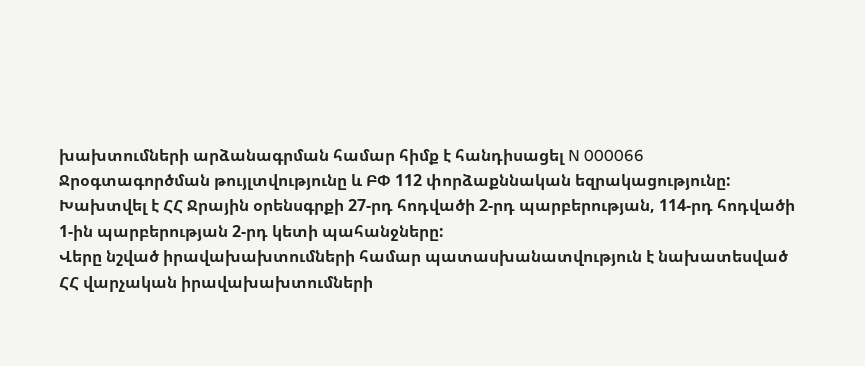խախտումների արձանագրման համար հիմք է հանդիսացել N 000066 Ջրօգտագործման թույլտվությունը և ԲՓ 112 փորձաքննական եզրակացությունը:
Խախտվել է ՀՀ Ջրային օրենսգրքի 27-րդ հոդվածի 2-րդ պարբերության, 114-րդ հոդվածի 1-ին պարբերության 2-րդ կետի պահանջները:
Վերը նշված իրավախախտումների համար պատասխանատվություն է նախատեսված ՀՀ վարչական իրավախախտումների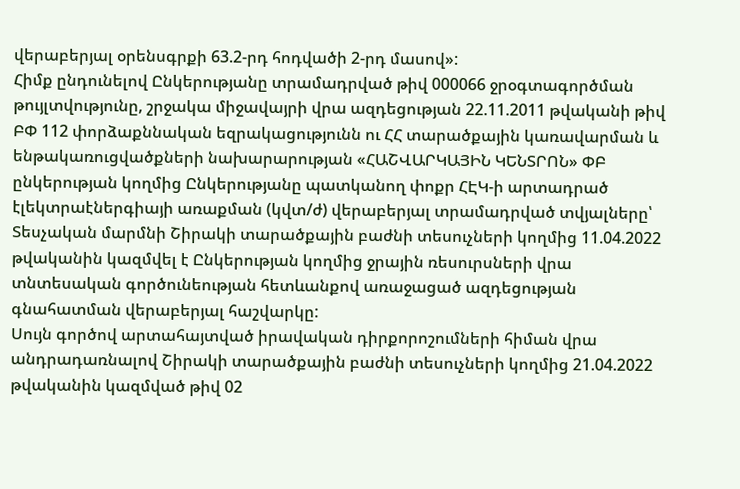վերաբերյալ օրենսգրքի 63.2-րդ հոդվածի 2-րդ մասով»:
Հիմք ընդունելով Ընկերությանը տրամադրված թիվ 000066 ջրօգտագործման թույլտվությունը, շրջակա միջավայրի վրա ազդեցության 22.11.2011 թվականի թիվ ԲՓ 112 փորձաքննական եզրակացությունն ու ՀՀ տարածքային կառավարման և ենթակառուցվածքների նախարարության «ՀԱՇՎԱՐԿԱՅԻՆ ԿԵՆՏՐՈՆ» ՓԲ ընկերության կողմից Ընկերությանը պատկանող փոքր ՀԷԿ-ի արտադրած էլեկտրաէներգիայի առաքման (կվտ/ժ) վերաբերյալ տրամադրված տվյալները՝ Տեսչական մարմնի Շիրակի տարածքային բաժնի տեսուչների կողմից 11.04.2022 թվականին կազմվել է Ընկերության կողմից ջրային ռեսուրսների վրա տնտեսական գործունեության հետևանքով առաջացած ազդեցության գնահատման վերաբերյալ հաշվարկը:
Սույն գործով արտահայտված իրավական դիրքորոշումների հիման վրա անդրադառնալով Շիրակի տարածքային բաժնի տեսուչների կողմից 21.04.2022 թվականին կազմված թիվ 02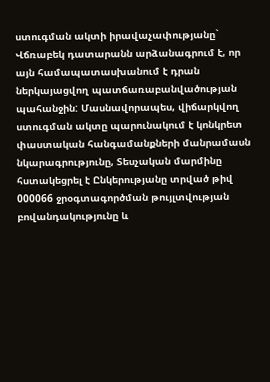ստուգման ակտի իրավաչափությանը` Վճռաբեկ դատարանն արձանագրում է, որ այն համապատասխանում է դրան ներկայացվող պատճառաբանվածության պահանջին: Մասնավորապես, վիճարկվող ստուգման ակտը պարունակում է կոնկրետ փաստական հանգամանքների մանրամասն նկարագրությունը, Տեսչական մարմինը հստակեցրել է Ընկերությանը տրված թիվ 000066 ջրօգտագործման թույլտվության բովանդակությունը և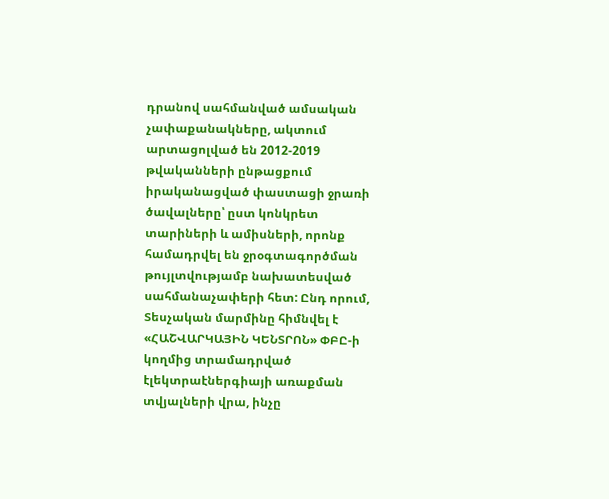դրանով սահմանված ամսական չափաքանակները, ակտում արտացոլված են 2012-2019 թվականների ընթացքում իրականացված փաստացի ջրառի ծավալները՝ ըստ կոնկրետ տարիների և ամիսների, որոնք համադրվել են ջրօգտագործման թույլտվությամբ նախատեսված սահմանաչափերի հետ: Ընդ որում, Տեսչական մարմինը հիմնվել է «ՀԱՇՎԱՐԿԱՅԻՆ ԿԵՆՏՐՈՆ» ՓԲԸ-ի կողմից տրամադրված էլեկտրաէներգիայի առաքման տվյալների վրա, ինչը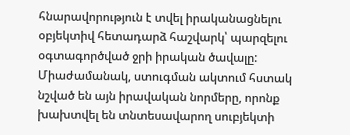հնարավորություն է տվել իրականացնելու օբյեկտիվ հետադարձ հաշվարկ՝ պարզելու օգտագործված ջրի իրական ծավալը:
Միաժամանակ, ստուգման ակտում հստակ նշված են այն իրավական նորմերը, որոնք խախտվել են տնտեսավարող սուբյեկտի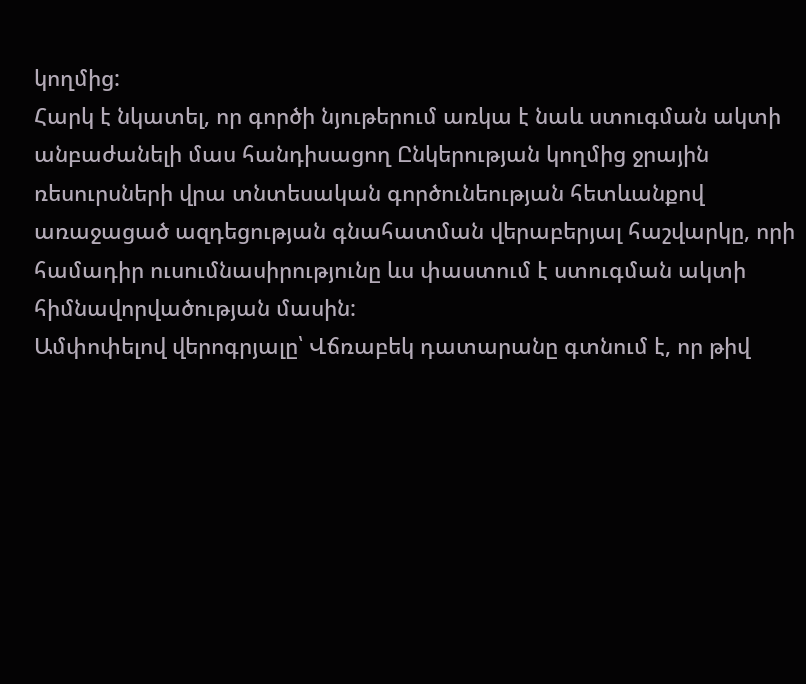կողմից:
Հարկ է նկատել, որ գործի նյութերում առկա է նաև ստուգման ակտի անբաժանելի մաս հանդիսացող Ընկերության կողմից ջրային ռեսուրսների վրա տնտեսական գործունեության հետևանքով առաջացած ազդեցության գնահատման վերաբերյալ հաշվարկը, որի համադիր ուսումնասիրությունը ևս փաստում է ստուգման ակտի հիմնավորվածության մասին:
Ամփոփելով վերոգրյալը՝ Վճռաբեկ դատարանը գտնում է, որ թիվ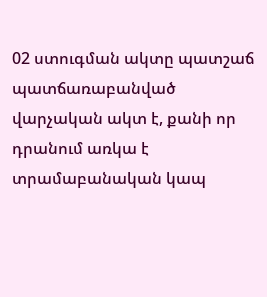02 ստուգման ակտը պատշաճ պատճառաբանված վարչական ակտ է, քանի որ դրանում առկա է տրամաբանական կապ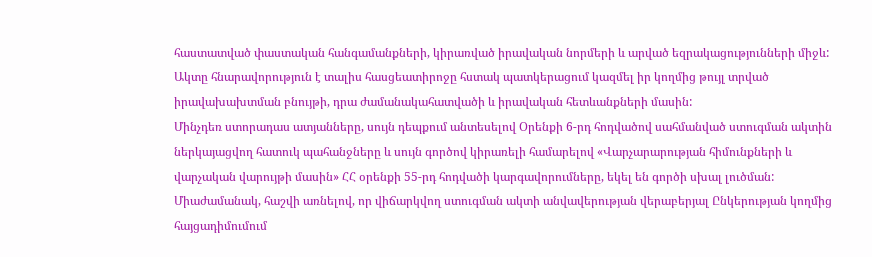հաստատված փաստական հանգամանքների, կիրառված իրավական նորմերի և արված եզրակացությունների միջև: Ակտը հնարավորություն է տալիս հասցեատիրոջը հստակ պատկերացում կազմել իր կողմից թույլ տրված իրավախախտման բնույթի, դրա ժամանակահատվածի և իրավական հետևանքների մասին:
Մինչդեռ ստորադաս ատյանները, սույն դեպքում անտեսելով Օրենքի 6-րդ հոդվածով սահմանված ստուգման ակտին ներկայացվող հատուկ պահանջները և սույն գործով կիրառելի համարելով «Վարչարարության հիմունքների և վարչական վարույթի մասին» ՀՀ օրենքի 55-րդ հոդվածի կարգավորումները, եկել են գործի սխալ լուծման:
Միաժամանակ, հաշվի առնելով, որ վիճարկվող ստուգման ակտի անվավերության վերաբերյալ Ընկերության կողմից հայցադիմումում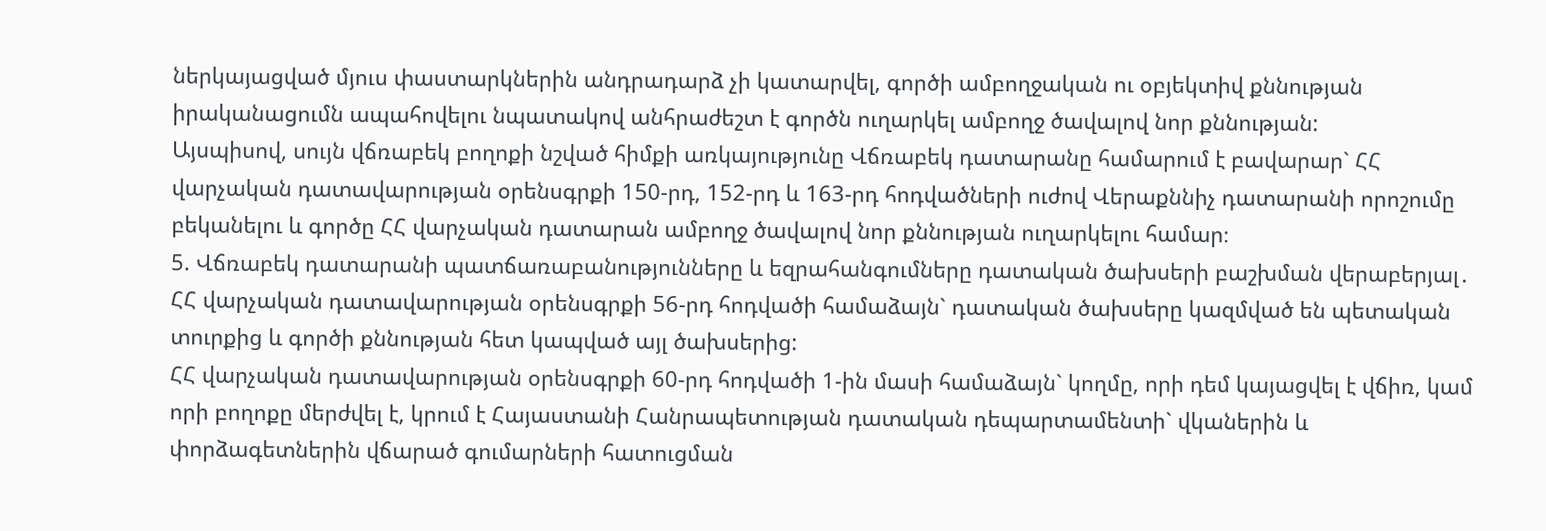ներկայացված մյուս փաստարկներին անդրադարձ չի կատարվել, գործի ամբողջական ու օբյեկտիվ քննության իրականացումն ապահովելու նպատակով անհրաժեշտ է գործն ուղարկել ամբողջ ծավալով նոր քննության:
Այսպիսով, սույն վճռաբեկ բողոքի նշված հիմքի առկայությունը Վճռաբեկ դատարանը համարում է բավարար` ՀՀ վարչական դատավարության օրենսգրքի 150-րդ, 152-րդ և 163-րդ հոդվածների ուժով Վերաքննիչ դատարանի որոշումը բեկանելու և գործը ՀՀ վարչական դատարան ամբողջ ծավալով նոր քննության ուղարկելու համար։
5. Վճռաբեկ դատարանի պատճառաբանությունները և եզրահանգումները դատական ծախսերի բաշխման վերաբերյալ․
ՀՀ վարչական դատավարության օրենսգրքի 56-րդ հոդվածի համաձայն` դատական ծախսերը կազմված են պետական տուրքից և գործի քննության հետ կապված այլ ծախսերից:
ՀՀ վարչական դատավարության օրենսգրքի 60-րդ հոդվածի 1-ին մասի համաձայն` կողմը, որի դեմ կայացվել է վճիռ, կամ որի բողոքը մերժվել է, կրում է Հայաստանի Հանրապետության դատական դեպարտամենտի` վկաներին և փորձագետներին վճարած գումարների հատուցման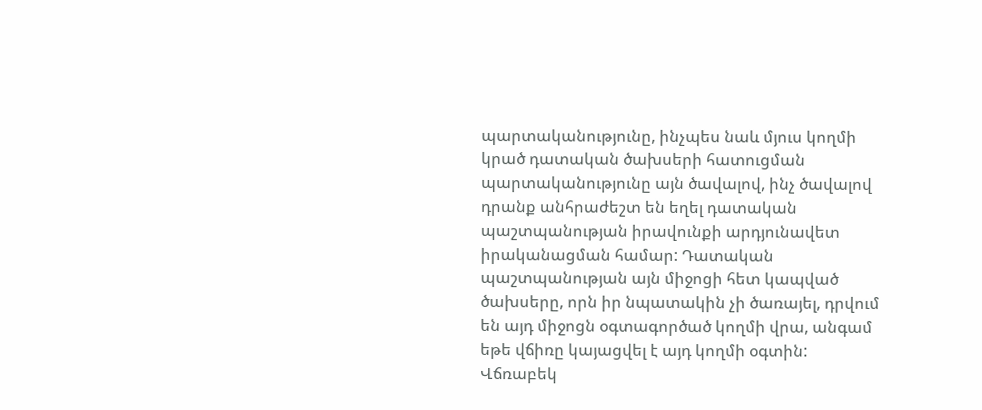պարտականությունը, ինչպես նաև մյուս կողմի կրած դատական ծախսերի հատուցման պարտականությունը այն ծավալով, ինչ ծավալով դրանք անհրաժեշտ են եղել դատական պաշտպանության իրավունքի արդյունավետ իրականացման համար: Դատական պաշտպանության այն միջոցի հետ կապված ծախսերը, որն իր նպատակին չի ծառայել, դրվում են այդ միջոցն օգտագործած կողմի վրա, անգամ եթե վճիռը կայացվել է այդ կողմի օգտին:
Վճռաբեկ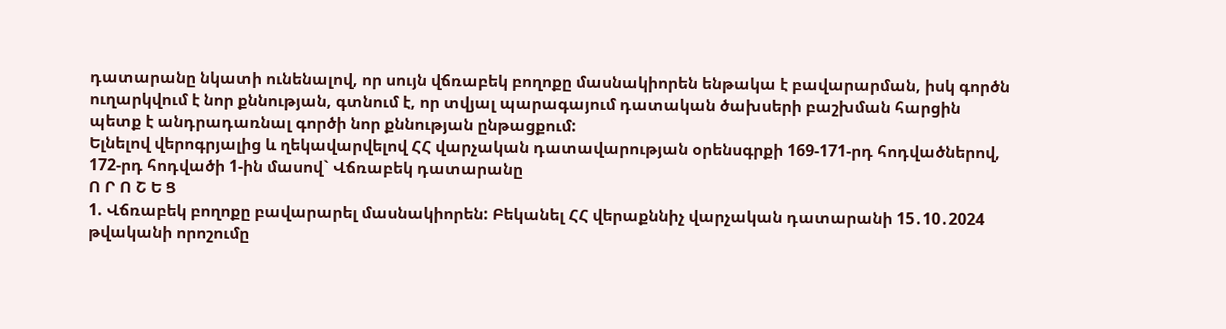դատարանը նկատի ունենալով, որ սույն վճռաբեկ բողոքը մասնակիորեն ենթակա է բավարարման, իսկ գործն ուղարկվում է նոր քննության, գտնում է, որ տվյալ պարագայում դատական ծախսերի բաշխման հարցին պետք է անդրադառնալ գործի նոր քննության ընթացքում:
Ելնելով վերոգրյալից և ղեկավարվելով ՀՀ վարչական դատավարության օրենսգրքի 169-171-րդ հոդվածներով, 172-րդ հոդվածի 1-ին մասով` Վճռաբեկ դատարանը
Ո Ր Ո Շ Ե Ց
1. Վճռաբեկ բողոքը բավարարել մասնակիորեն: Բեկանել ՀՀ վերաքննիչ վարչական դատարանի 15․10․2024 թվականի որոշումը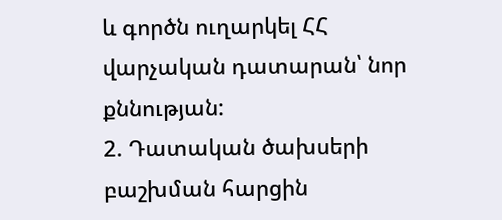և գործն ուղարկել ՀՀ վարչական դատարան՝ նոր քննության:
2. Դատական ծախսերի բաշխման հարցին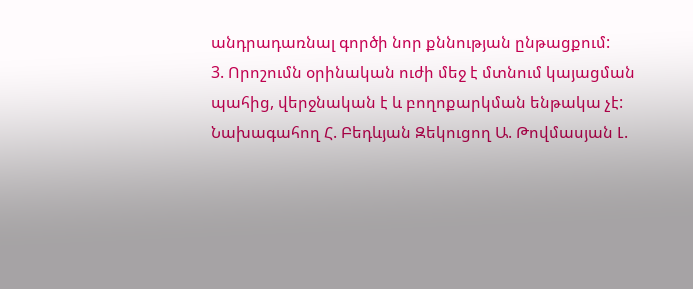անդրադառնալ գործի նոր քննության ընթացքում:
3. Որոշումն օրինական ուժի մեջ է մտնում կայացման պահից, վերջնական է և բողոքարկման ենթակա չէ:
Նախագահող Հ. Բեդևյան Զեկուցող Ա. Թովմասյան Լ.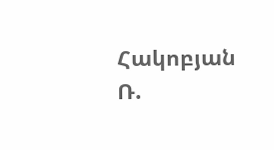Հակոբյան Ռ.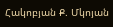Հակոբյան Ք. Մկոյան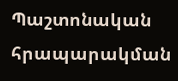Պաշտոնական հրապարակման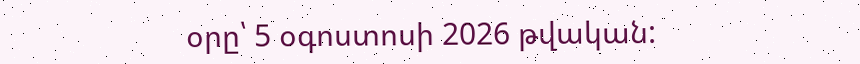օրը՝ 5 օգոստոսի 2026 թվական: